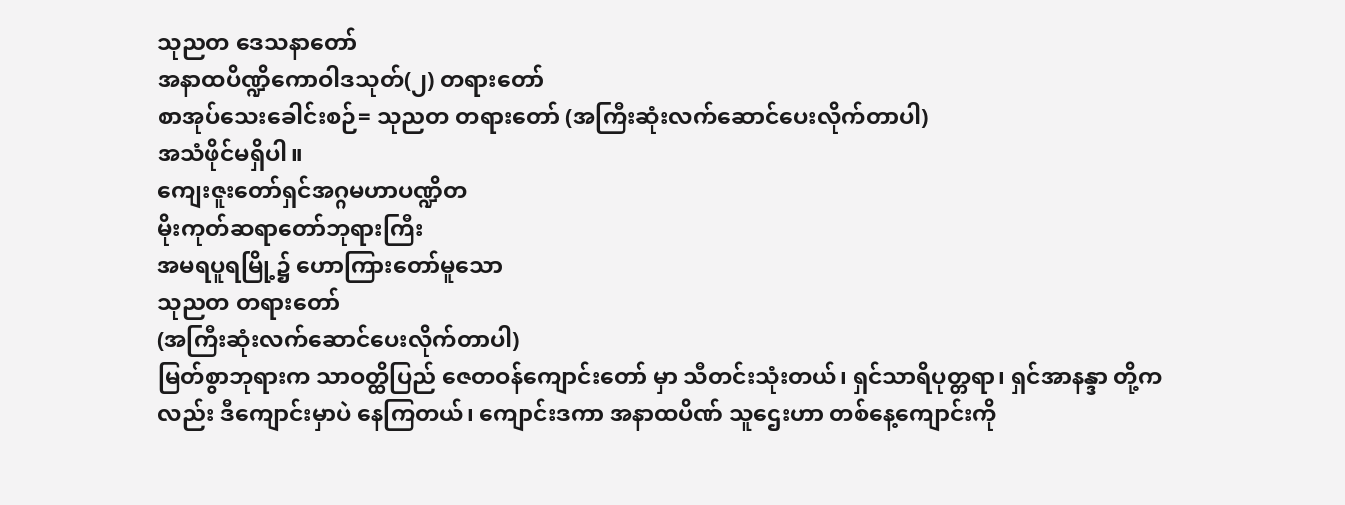သုညတ ဒေသနာတော်
အနာထပိဏ္ဍိကောဝါဒသုတ်(၂) တရားတော်
စာအုပ်သေးခေါင်းစဉ်= သုညတ တရားတော် (အကြီးဆုံးလက်ဆောင်ပေးလိုက်တာပါ)
အသံဖိုင်မရှိပါ။
ကျေးဇူးတော်ရှင်အဂ္ဂမဟာပဏ္ဍိတ
မိုးကုတ်ဆရာတော်ဘုရားကြီး
အမရပူရမြို့၌ ဟောကြားတော်မူသော
သုညတ တရားတော်
(အကြီးဆုံးလက်ဆောင်ပေးလိုက်တာပါ)
မြတ်စွာဘုရားက သာဝတ္ထိပြည် ဇေတဝန်ကျောင်းတော် မှာ သီတင်းသုံးတယ်၊ ရှင်သာရိပုတ္တရာ၊ ရှင်အာနန္ဒာ တို့ကလည်း ဒီကျောင်းမှာပဲ နေကြတယ်၊ ကျောင်းဒကာ အနာထပိဏ် သူဌေးဟာ တစ်နေ့ကျောင်းကို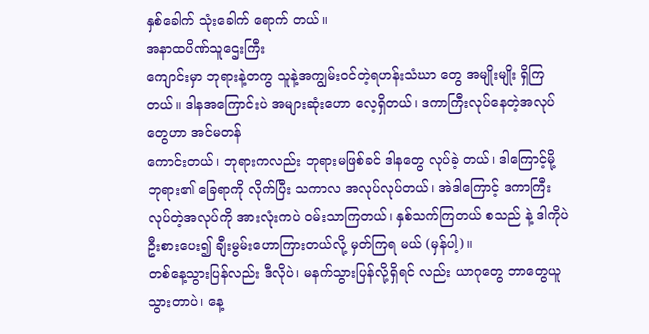နှစ်ခေါက် သုံးခေါက် ရောက် တယ်။
အနာထပိဏ်သူဌေးကြီး
ကျောင်းမှာ ဘုရားနဲ့တကွ သူနဲ့အကျွမ်းဝင်တဲ့ရဟန်းသံဃာ တွေ အမျိုးမျိုး ရှိကြတယ်။ ဒါနအကြောင်းပဲ အများဆုံးဟော လေ့ရှိတယ်၊ ဒကာကြီးလုပ်နေတဲ့အလုပ်တွေဟာ အင်မတန်
ကောင်းတယ်၊ ဘုရားကလည်း ဘုရားမဖြစ်ခင် ဒါနတွေ လုပ်ခဲ့ တယ်၊ ဒါကြောင့်မို့ ဘုရား၏ ခြေရာကို လိုက်ပြီး သကာလ အလုပ်လုပ်တယ်၊ အဲဒါကြောင့် ဒကာကြီးလုပ်တဲ့အလုပ်ကို အားလုံးကပဲ ဝမ်းသာကြတယ်၊ နှစ်သက်ကြတယ် စသည် နဲ့ ဒါကိုပဲ ဦးစားပေး၍ ချီးမွမ်းဟောကြားတယ်လို့ မှတ်ကြရ မယ် (မှန်ပါ့)။
တစ်နေ့သွားပြန်လည်း ဒီလိုပဲ၊ မနက်သွားပြန်လို့ရှိရင် လည်း ယာဂုတွေ ဘာတွေယူသွားတာပဲ၊ နေ့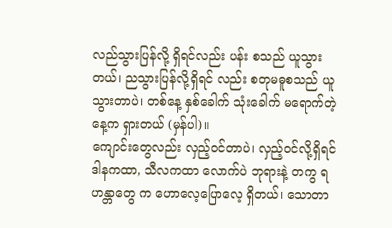လည်သွားပြန်လို့ ရှိရင်လည်း ပန်း စသည် ယူသွားတယ်၊ ညသွားပြန်လို့ရှိရင် လည်း စတုမဓူစသည် ယူသွားတာပဲ၊ တစ်နေ့ နှစ်ခေါက် သုံးခေါက် မရောက်တဲ့နေ့က ရှားတယ် (မှန်ပါ)။
ကျောင်းတွေလည်း လှည့်ဝင်တာပဲ၊ လှည့်ဝင်လို့ရှိရင် ဒါနကထာ, သီလကထာ လောက်ပဲ ဘုရားနဲ့ တကွ ရဟန္တာတွေ က ဟောလေ့ပြောလေ့ ရှိတယ်၊ သောတာ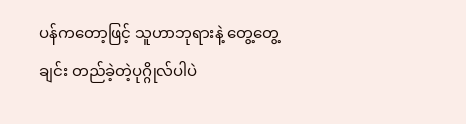ပန်ကတော့ဖြင့် သူဟာဘုရားနဲ့ တွေ့တွေ့ချင်း တည်ခဲ့တဲ့ပုဂ္ဂိုလ်ပါပဲ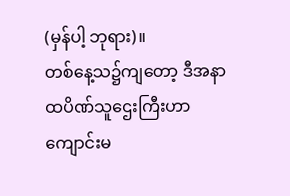(မှန်ပါ့ ဘုရား)။
တစ်နေ့သ၌ကျတော့ ဒီအနာထပိဏ်သူဌေးကြီးဟာ ကျောင်းမ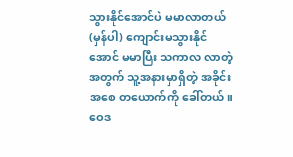သွားနိုင်အောင်ပဲ မမာလာတယ် (မှန်ပါ) ကျောင်းမသွားနိုင်အောင် မမာပြီး သကာလ လာတဲ့ အတွက် သူ့အနားမှာရှိတဲ့ အခိုင်းအစေ တယောက်ကို ခေါ်တယ်။
ဝေဒ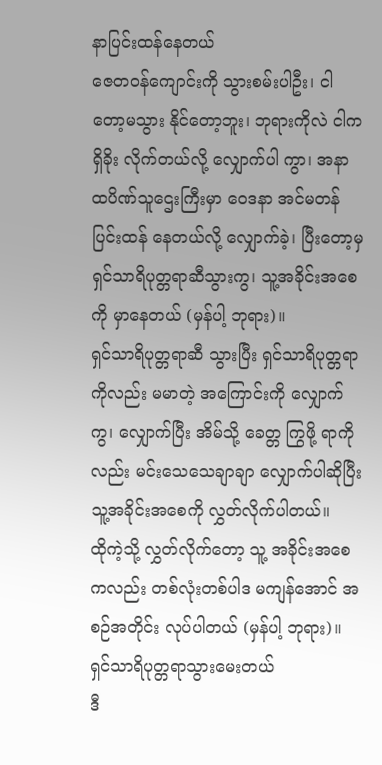နာပြင်းထန်နေတယ်
ဇေတဝန်ကျောင်းကို သွားစမ်းပါဦး၊ ငါတော့မသွား နိုင်တော့ဘူး၊ ဘုရားကိုလဲ ငါက ရှိခိုး လိုက်တယ်လို့ လျှောက်ပါ ကွာ၊ အနာထပိဏ်သူဌေးကြီးမှာ ဝေဒနာ အင်မတန်ပြင်းထန် နေတယ်လို့ လျှောက်ခဲ့၊ ပြီးတော့မှ ရှင်သာရိပုတ္တရာဆီသွားကွ၊ သူ့အခိုင်းအစေကို မှာနေတယ် (မှန်ပါ့ ဘုရား)။
ရှင်သာရိပုတ္တရာဆီ သွားပြီး ရှင်သာရိပုတ္တရာကိုလည်း မမာတဲ့ အကြောင်းကို လျှောက်ကွ၊ လျှောက်ပြီး အိမ်သို့ ခေတ္တ ကြွဖို့ ရာကိုလည်း မင်းသေသေချာချာ လျှောက်ပါဆိုပြီး သူ့အခိုင်းအစေကို လွှတ်လိုက်ပါတယ်။
ထိုကဲ့သို့ လွှတ်လိုက်တော့ သူ့ အခိုင်းအစေကလည်း တစ်လုံးတစ်ပါဒ မကျန်အောင် အစဉ်အတိုင်း လုပ်ပါတယ် (မှန်ပါ့ ဘုရား)။
ရှင်သာရိပုတ္တရာသွားမေးတယ်
ဒီ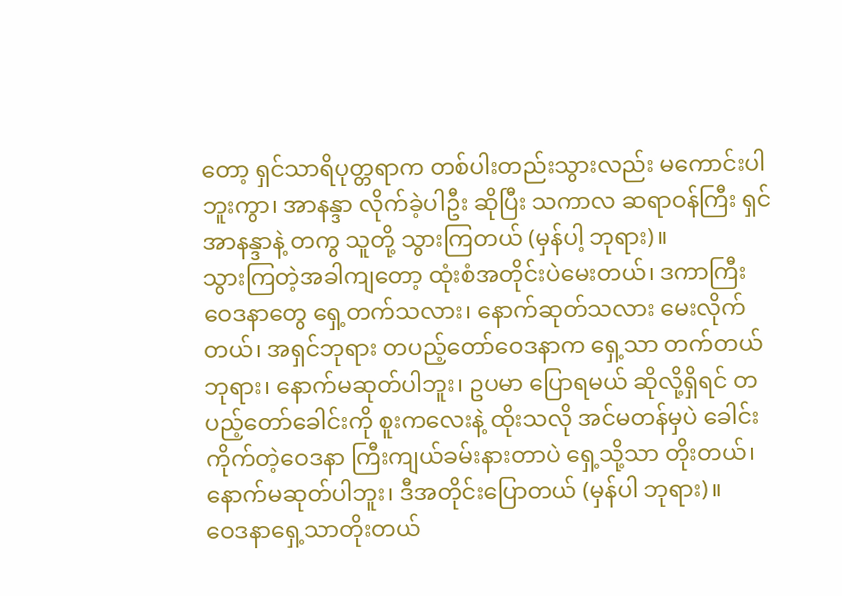တော့ ရှင်သာရိပုတ္တရာက တစ်ပါးတည်းသွားလည်း မကောင်းပါဘူးကွာ၊ အာနန္ဒာ လိုက်ခဲ့ပါဦး ဆိုပြီး သကာလ ဆရာဝန်ကြီး ရှင်အာနန္ဒာနဲ့ တကွ သူတို့ သွားကြတယ် (မှန်ပါ့ ဘုရား)။
သွားကြတဲ့အခါကျတော့ ထုံးစံအတိုင်းပဲမေးတယ်၊ ဒကာကြီး ဝေဒနာတွေ ရှေ့တက်သလား၊ နောက်ဆုတ်သလား မေးလိုက်တယ်၊ အရှင်ဘုရား တပည့်တော်ဝေဒနာက ရှေ့သာ တက်တယ် ဘုရား၊ နောက်မဆုတ်ပါဘူး၊ ဥပမာ ပြောရမယ် ဆိုလို့ရှိရင် တပည့်တော်ခေါင်းကို စူးကလေးနဲ့ ထိုးသလို အင်မတန်မှပဲ ခေါင်းကိုက်တဲ့ဝေဒနာ ကြီးကျယ်ခမ်းနားတာပဲ ရှေ့သို့သာ တိုးတယ်၊ နောက်မဆုတ်ပါဘူး၊ ဒီအတိုင်းပြောတယ် (မှန်ပါ ဘုရား)။
ဝေဒနာရှေ့သာတိုးတယ်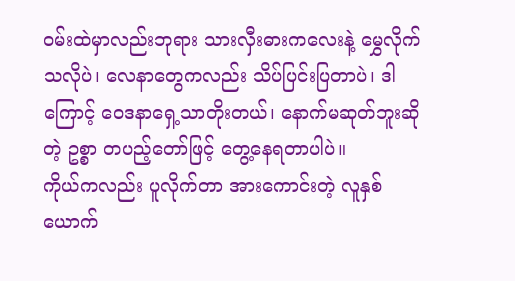ဝမ်းထဲမှာလည်းဘုရား သားလှီးဓားကလေးနဲ့ မွှေလိုက်သလိုပဲ၊ လေနာတွေကလည်း သိပ်ပြင်းပြတာပဲ၊ ဒါကြောင့် ဝေဒနာရှေ့သာတိုးတယ်၊ နောက်မဆုတ်ဘူးဆိုတဲ့ ဥစ္စာ တပည့်တော်ဖြင့် တွေ့နေရတာပါပဲ။
ကိုယ်ကလည်း ပူလိုက်တာ အားကောင်းတဲ့ လူနှစ်ယောက်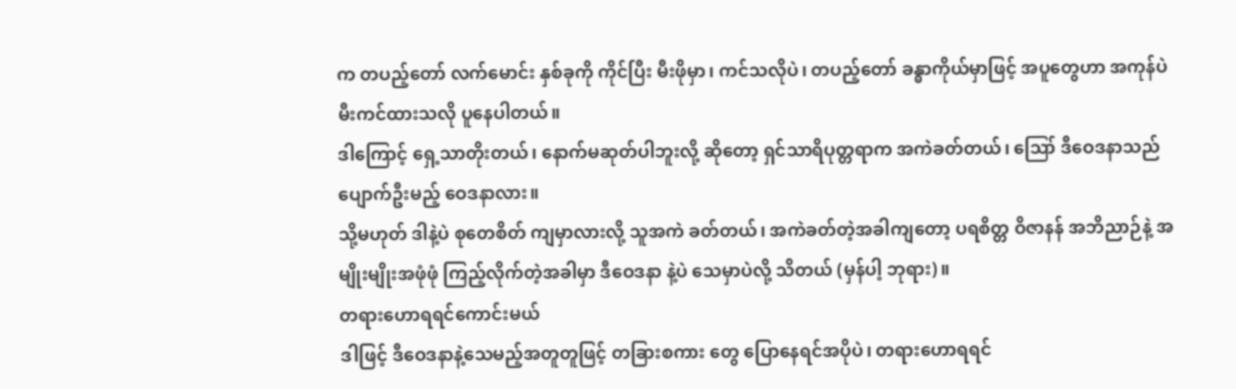က တပည့်တော် လက်မောင်း နှစ်ခုကို ကိုင်ပြီး မီးဖိုမှာ၊ ကင်သလိုပဲ၊ တပည့်တော် ခန္ဓာကိုယ်မှာဖြင့် အပူတွေဟာ အကုန်ပဲ မီးကင်ထားသလို ပူနေပါတယ်။
ဒါကြောင့် ရှေ့သာတိုးတယ်၊ နောက်မဆုတ်ပါဘူးလို့ ဆိုတော့ ရှင်သာရိပုတ္တရာက အကဲခတ်တယ်၊ ဪ ဒီဝေဒနာသည် ပျောက်ဦးမည့် ဝေဒနာလား။
သို့မဟုတ် ဒါနဲ့ပဲ စုတေစိတ် ကျမှာလားလို့ သူအကဲ ခတ်တယ်၊ အကဲခတ်တဲ့အခါကျတော့ ပရစိတ္တ ဝိဇာနန် အဘိညာဉ်နဲ့ အမျိုးမျိုးအဖုံဖုံ ကြည့်လိုက်တဲ့အခါမှာ ဒီဝေဒနာ နဲ့ပဲ သေမှာပဲလို့ သိတယ် (မှန်ပါ့ ဘုရား)။
တရားဟောရရင်ကောင်းမယ်
ဒါဖြင့် ဒီဝေဒနာနဲ့သေမည့်အတူတူဖြင့် တခြားစကား တွေ ပြောနေရင်အပိုပဲ၊ တရားဟောရရင်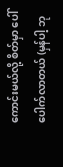ကောင်းမယ်လို့ စိတ်မှာ ပေါ်ပေါက်လာတယ် (မှန်ပါ့ ဘု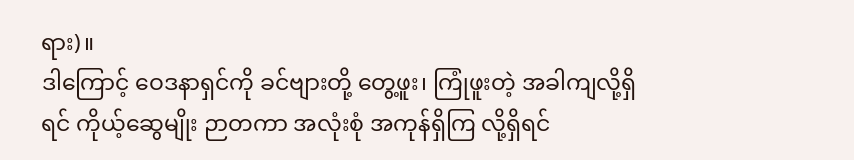ရား)။
ဒါကြောင့် ဝေဒနာရှင်ကို ခင်ဗျားတို့ တွေ့ဖူး၊ ကြုံဖူးတဲ့ အခါကျလို့ရှိရင် ကိုယ့်ဆွေမျိုး ဉာတကာ အလုံးစုံ အကုန်ရှိကြ လို့ရှိရင်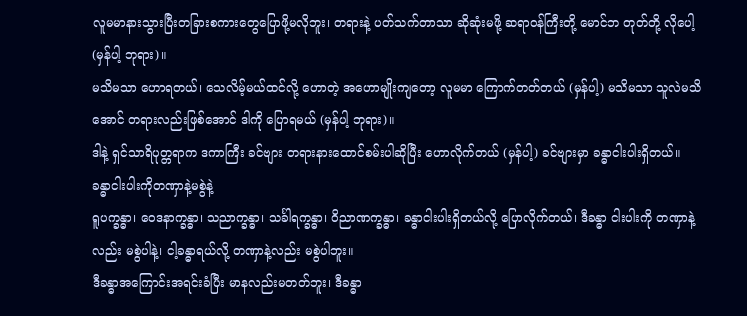လူမမာနားသွားပြီးတခြားစကားတွေပြောဖို့မလိုဘူး၊ တရားနဲ့ ပတ်သက်တာသာ ဆိုဆုံးမဖို့ ဆရာဝန်ကြီးတို့ မောင်ဘ တုတ်တို့ လိုပေါ့ (မှန်ပါ့ ဘုရား)။
မသိမသာ ဟောရတယ်၊ သေလိမ့်မယ်ထင်လို့ ဟောတဲ့ အဟောမျိုးကျတော့ လူမမာ ကြောက်တတ်တယ် (မှန်ပါ့) မသိမသာ သူလဲမသိအောင် တရားလည်းဖြစ်အောင် ဒါကို ပြောရမယ် (မှန်ပါ့ ဘုရား)။
ဒါနဲ့ ရှင်သာရိပုတ္တရာက ဒကာကြီး ခင်ဗျား တရားနားထောင်စမ်းပါဆိုပြီး ဟောလိုက်တယ် (မှန်ပါ့) ခင်ဗျားမှာ ခန္ဓာငါးပါးရှိတယ်။
ခန္ဓာငါးပါးကိုတဏှာနဲ့မစွဲနဲ့
ရူပက္ခန္ဓာ၊ ဝေဒနာက္ခန္ဓာ၊ သညာက္ခန္ဓာ၊ သင်္ခါရက္ခန္ဓာ၊ ဝိညာဏက္ခန္ဓာ၊ ခန္ဓာငါးပါးရှိတယ်လို့ ပြောလိုက်တယ်၊ ဒီခန္ဓာ ငါးပါးကို တဏှာနဲ့လည်း မစွဲပါနဲ့၊ ငါ့ခန္ဓာရယ်လို့ တဏှာနဲ့လည်း မစွဲပါဘူး။
ဒီခန္ဓာအကြောင်းအရင်းခံပြီး မာနလည်းမတတ်ဘူး၊ ဒီခန္ဓာ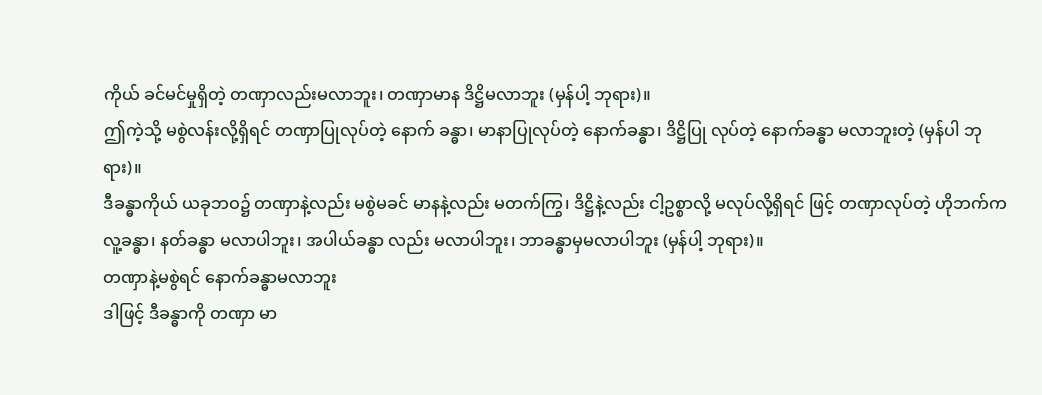ကိုယ် ခင်မင်မှုရှိတဲ့ တဏှာလည်းမလာဘူး၊ တဏှာမာန ဒိဋ္ဌိမလာဘူး (မှန်ပါ့ ဘုရား)။
ဤကဲ့သို့ မစွဲလန်းလို့ရှိရင် တဏှာပြုလုပ်တဲ့ နောက် ခန္ဓာ၊ မာနာပြုလုပ်တဲ့ နောက်ခန္ဓာ၊ ဒိဋ္ဌိပြု လုပ်တဲ့ နောက်ခန္ဓာ မလာဘူးတဲ့ (မှန်ပါ ဘုရား)။
ဒီခန္ဓာကိုယ် ယခုဘဝ၌ တဏှာနဲ့လည်း မစွဲမခင် မာနနဲ့လည်း မတက်ကြွ၊ ဒိဋ္ဌိနဲ့လည်း ငါ့ဥစ္စာလို့ မလုပ်လို့ရှိရင် ဖြင့် တဏှာလုပ်တဲ့ ဟိုဘက်က လူ့ခန္ဓာ၊ နတ်ခန္ဓာ မလာပါဘူး၊ အပါယ်ခန္ဓာ လည်း မလာပါဘူး၊ ဘာခန္ဓာမှမလာပါဘူး (မှန်ပါ့ ဘုရား)။
တဏှာနဲ့မစွဲရင် နောက်ခန္ဓာမလာဘူး
ဒါဖြင့် ဒီခန္ဓာကို တဏှာ မာ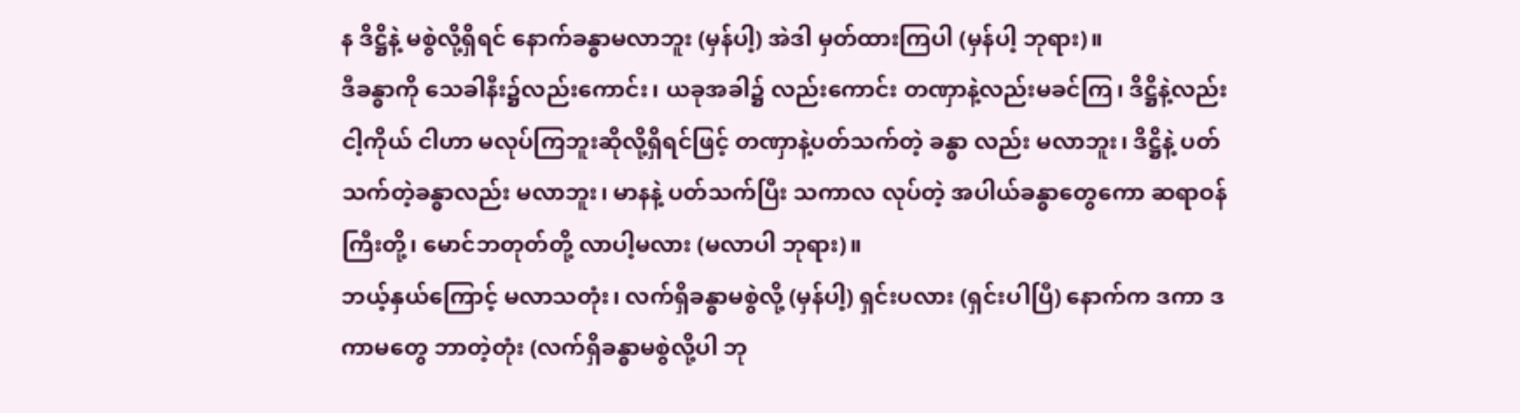န ဒိဋ္ဌိနဲ့ မစွဲလို့ရှိရင် နောက်ခန္ဓာမလာဘူး (မှန်ပါ့) အဲဒါ မှတ်ထားကြပါ (မှန်ပါ့ ဘုရား)။
ဒီခန္ဓာကို သေခါနီး၌လည်းကောင်း၊ ယခုအခါ၌ လည်းကောင်း တဏှာနဲ့လည်းမခင်ကြ၊ ဒိဋ္ဌိနဲ့လည်း ငါ့ကိုယ် ငါဟာ မလုပ်ကြဘူးဆိုလို့ရှိရင်ဖြင့် တဏှာနဲ့ပတ်သက်တဲ့ ခန္ဓာ လည်း မလာဘူး၊ ဒိဋ္ဌိနဲ့ ပတ်သက်တဲ့ခန္ဓာလည်း မလာဘူး၊ မာနနဲ့ ပတ်သက်ပြီး သကာလ လုပ်တဲ့ အပါယ်ခန္ဓာတွေကော ဆရာဝန်ကြီးတို့၊ မောင်ဘတုတ်တို့ လာပါ့မလား (မလာပါ ဘုရား)။
ဘယ့်နှယ်ကြောင့် မလာသတုံး၊ လက်ရှိခန္ဓာမစွဲလို့ (မှန်ပါ့) ရှင်းပလား (ရှင်းပါပြီ) နောက်က ဒကာ ဒကာမတွေ ဘာတဲ့တုံး (လက်ရှိခန္ဓာမစွဲလို့ပါ ဘု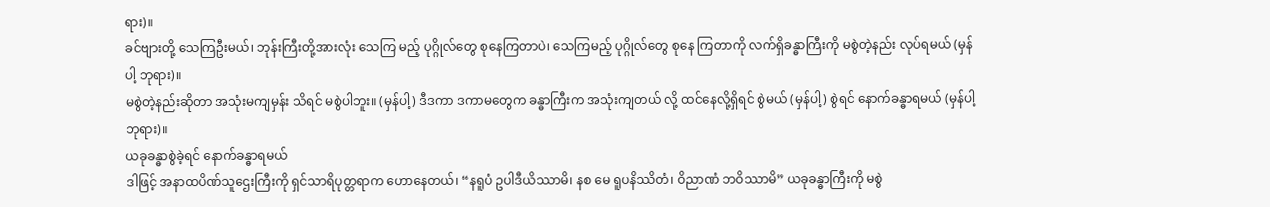ရား)။
ခင်ဗျားတို့ သေကြဦးမယ်၊ ဘုန်းကြီးတို့အားလုံး သေကြ မည့် ပုဂ္ဂိုလ်တွေ စုနေကြတာပဲ၊ သေကြမည့် ပုဂ္ဂိုလ်တွေ စုနေ ကြတာကို လက်ရှိခန္ဓာကြီးကို မစွဲတဲ့နည်း လုပ်ရမယ် (မှန်ပါ့ ဘုရား)။
မစွဲတဲ့နည်းဆိုတာ အသုံးမကျမှန်း သိရင် မစွဲပါဘူး။ (မှန်ပါ့) ဒီဒကာ ဒကာမတွေက ခန္ဓာကြီးက အသုံးကျတယ် လို့ ထင်နေလို့ရှိရင် စွဲမယ် (မှန်ပါ့) စွဲရင် နောက်ခန္ဓာရမယ် (မှန်ပါ့ ဘုရား)။
ယခုခန္ဓာစွဲခဲ့ရင် နောက်ခန္ဓာရမယ်
ဒါဖြင့် အနာထပိဏ်သူဌေးကြီးကို ရှင်သာရိပုတ္တရာက ဟောနေတယ်၊ “နရူပံ ဥပါဒီယိဿာမိ၊ နစ မေ ရူပနိဿိတံ၊ ဝိညာဏံ ဘဝိဿာမိ” ယခုခန္ဓာကြီးကို မစွဲ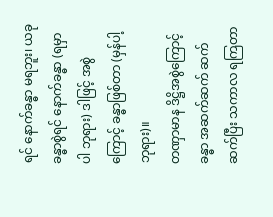ရင် နောက်ခန္ဓာ မရဘူး၊ ယခုခန္ဓာစွဲရင် နောက်ခန္ဓာ (ရမှာပါ ဘုရား) ဒါဖြင့် အစွဲကြောင့် ခန္ဓာဖြစ်တာ (မှန်ပါ့ ဘုရား)။
တဏှာမာန ဒိဋ္ဌိအစွဲကြောင့် ခန္ဓာ အဆက်ဆက် ဆက်ဆက်ပြီး သကာလ ရကြတာ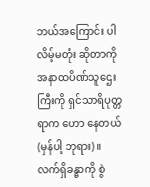ဘယ်အကြောင်း ပါလိမ့်မတုံး ဆိုတာကို အနာထပိဏ်သူဌေးကြီးကို ရှင်သာရိပုတ္တရာက ဟော နေတယ် (မှန်ပါ့ ဘုရား)။
လက်ရှိခန္ဓာကို စွဲ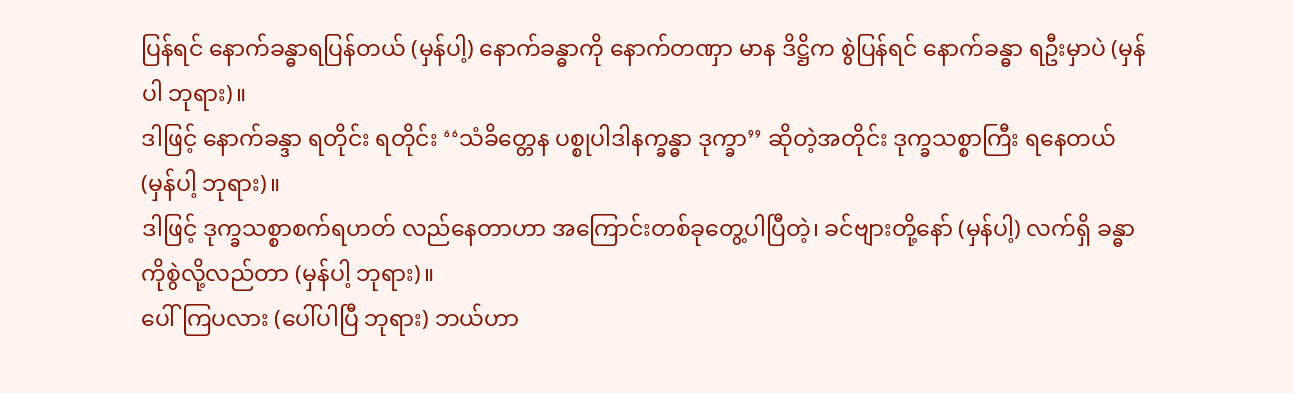ပြန်ရင် နောက်ခန္ဓာရပြန်တယ် (မှန်ပါ့) နောက်ခန္ဓာကို နောက်တဏှာ မာန ဒိဋ္ဌိက စွဲပြန်ရင် နောက်ခန္ဓာ ရဦးမှာပဲ (မှန်ပါ ဘုရား)။
ဒါဖြင့် နောက်ခန္ဒာ ရတိုင်း ရတိုင်း ‘‘သံခိတ္တေန ပစ္စုပါဒါနက္ခန္ဓာ ဒုက္ခာ’’ ဆိုတဲ့အတိုင်း ဒုက္ခသစ္စာကြီး ရနေတယ် (မှန်ပါ့ ဘုရား)။
ဒါဖြင့် ဒုက္ခသစ္စာစက်ရဟတ် လည်နေတာဟာ အကြောင်းတစ်ခုတွေ့ပါပြီတဲ့၊ ခင်ဗျားတို့နော် (မှန်ပါ့) လက်ရှိ ခန္ဓာကိုစွဲလို့လည်တာ (မှန်ပါ့ ဘုရား)။
ပေါ်ကြပလား (ပေါ်ပါပြီ ဘုရား) ဘယ်ဟာ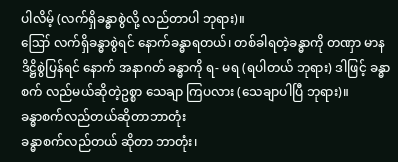ပါလိမ့် (လက်ရှိခန္ဓာစွဲလို့ လည်တာပါ ဘုရား)။
ဪ လက်ရှိခန္ဓာစွဲရင် နောက်ခန္ဓာရတယ်၊ တစ်ခါရတဲ့ခန္ဓာကို တဏှာ မာန ဒိဋ္ဌိစွဲပြန်ရင် နောက် အနာဂတ် ခန္ဓာကို ရ- မရ (ရပါတယ် ဘုရား) ဒါဖြင့် ခန္ဓာစက် လည်မယ်ဆိုတဲ့ဥစ္စာ သေချာ ကြပလား (သေချာပါပြီ ဘုရား)။
ခန္ဓာစက်လည်တယ်ဆိုတာဘာတုံး
ခန္ဓာစက်လည်တယ် ဆိုတာ ဘာတုံး၊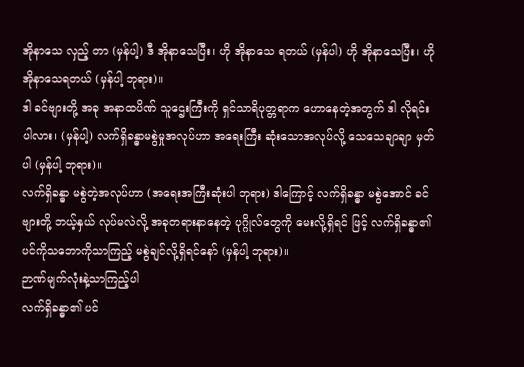အိုနာသေ လှည့် တာ (မှန်ပါ့) ဒီ အိုနာသေပြီး၊ ဟို အိုနာသေ ရတယ် (မှန်ပါ) ဟို အိုနာသေပြီး၊ ဟို အိုနာသေရတယ် (မှန်ပါ့ ဘုရား)။
ဒါ ခင်ဗျားတို့ အခု အနာထပိဏ် သူဌေးကြီးကို ရှင်သာရိပုတ္တရာက ဟောနေတဲ့အတွက် ဒါ လိုရင်းပါလား၊ (မှန်ပါ့) လက်ရှိခန္ဓာမစွဲမှုအလုပ်ဟာ အရေးကြီး ဆုံးသောအလုပ်လို့ သေသေချာချာ မှတ်ပါ (မှန်ပါ့ ဘုရား)။
လက်ရှိခန္ဓာ မစွဲတဲ့အလုပ်ဟာ (အရေးအကြီးဆုံးပါ ဘုရား) ဒါကြောင့် လက်ရှိခန္ဓာ မစွဲအောင် ခင်ဗျားတို့ ဘယ့်နှယ် လုပ်မလဲလို့ အခုတရားနာနေတဲ့ ပုဂ္ဂိုလ်တွေကို မေးလို့ရှိရင် ဖြင့် လက်ရှိခန္ဓာ၏ ပင်ကိုသဘောကိုသာကြည့် မစွဲချင်လို့ရှိရင်နော် (မှန်ပါ့ ဘုရား)။
ဉာဏ်မျက်လုံးနဲ့သာကြည့်ပါ
လက်ရှိခန္ဓာ၏ ပင်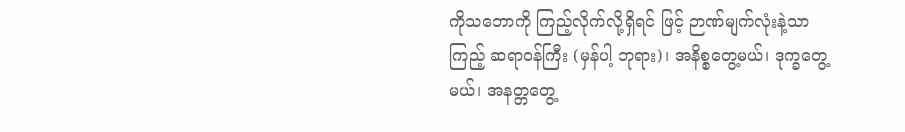ကိုသဘောကို ကြည့်လိုက်လို့ရှိရင် ဖြင့် ဉာဏ်မျက်လုံးနဲ့သာကြည့် ဆရာဝန်ကြီး (မှန်ပါ့ ဘုရား)၊ အနိစ္စတွေ့မယ်၊ ဒုက္ခတွေ့မယ်၊ အနတ္တတွေ့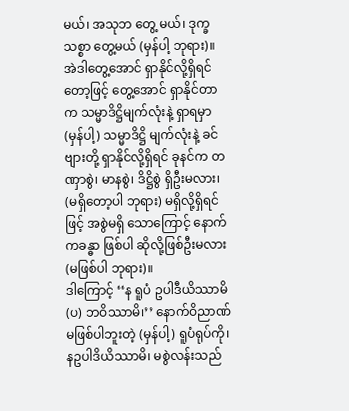မယ်၊ အသုဘ တွေ့ မယ်၊ ဒုက္ခသစ္စာ တွေ့မယ် (မှန်ပါ့ ဘုရား)။
အဲဒါတွေ့အောင် ရှာနိုင်လို့ရှိရင်တော့ဖြင့် တွေ့အောင် ရှာနိုင်တာက သမ္မာဒိဋ္ဌိမျက်လုံးနဲ့ ရှာရမှာ (မှန်ပါ့) သမ္မာဒိဋ္ဌိ မျက်လုံးနဲ့ ခင်ဗျားတို့ ရှာနိုင်လို့ရှိရင် ခုနင်က တဏှာစွဲ၊ မာနစွဲ၊ ဒိဋ္ဌိစွဲ ရှိဦးမလား၊ (မရှိတော့ပါ ဘုရား) မရှိလို့ရှိရင်ဖြင့် အစွဲမရှိ သောကြောင့် နောက်ကခန္ဓာ ဖြစ်ပါ ဆိုလို့ဖြစ်ဦးမလား (မဖြစ်ပါ ဘုရား)။
ဒါကြောင့် ‘‘န ရူပံ ဥပါဒီယိဿာမိ (ပ) ဘဝိဿာမိ၊’’ နောက်ဝိညာဏ် မဖြစ်ပါဘူးတဲ့ (မှန်ပါ့) ရူပံရုပ်ကို၊ နဥပါဒိယိဿာမိ၊ မစွဲလန်းသည်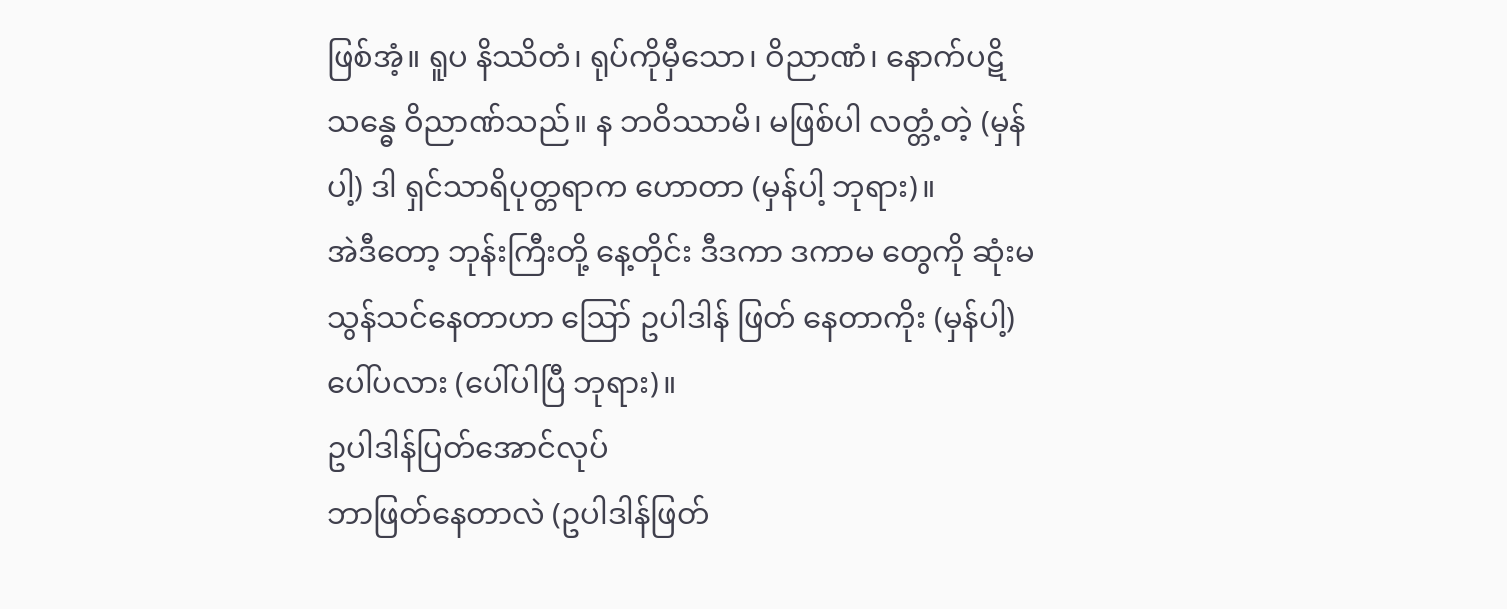ဖြစ်အံ့။ ရူပ နိဿိတံ၊ ရုပ်ကိုမှီသော၊ ဝိညာဏံ၊ နောက်ပဋိသန္ဓေ ဝိညာဏ်သည်။ န ဘဝိဿာမိ၊ မဖြစ်ပါ လတ္တံ့တဲ့ (မှန်ပါ့) ဒါ ရှင်သာရိပုတ္တရာက ဟောတာ (မှန်ပါ့ ဘုရား)။
အဲဒီတော့ ဘုန်းကြီးတို့ နေ့တိုင်း ဒီဒကာ ဒကာမ တွေကို ဆုံးမသွန်သင်နေတာဟာ ဪ ဥပါဒါန် ဖြတ် နေတာကိုး (မှန်ပါ့) ပေါ်ပလား (ပေါ်ပါပြီ ဘုရား)။
ဥပါဒါန်ပြတ်အောင်လုပ်
ဘာဖြတ်နေတာလဲ (ဥပါဒါန်ဖြတ်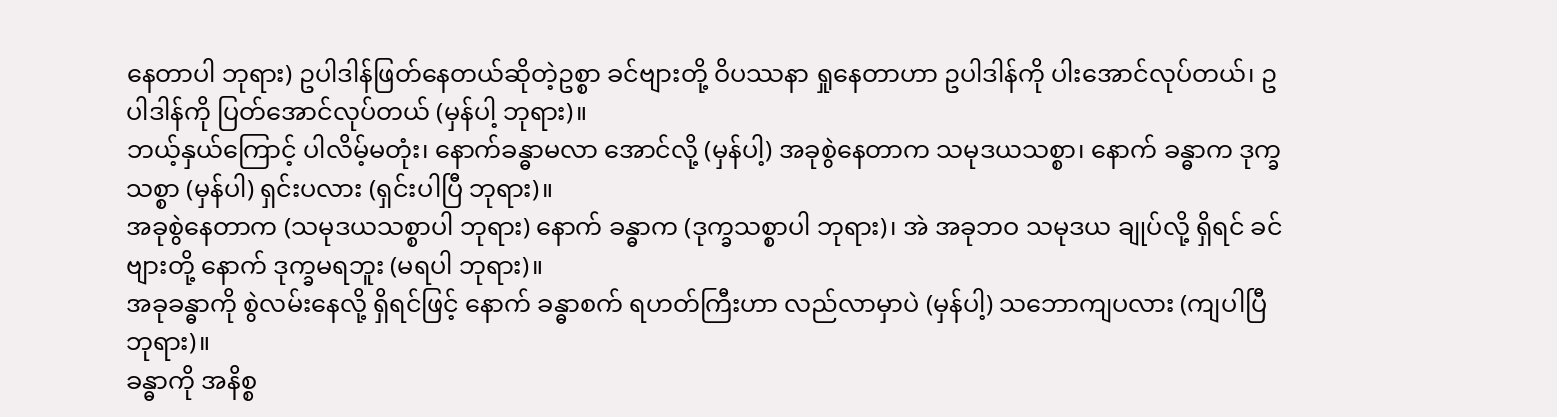နေတာပါ ဘုရား) ဥပါဒါန်ဖြတ်နေတယ်ဆိုတဲ့ဥစ္စာ ခင်ဗျားတို့ ဝိပဿနာ ရှုနေတာဟာ ဥပါဒါန်ကို ပါးအောင်လုပ်တယ်၊ ဥပါဒါန်ကို ပြတ်အောင်လုပ်တယ် (မှန်ပါ့ ဘုရား)။
ဘယ့်နှယ်ကြောင့် ပါလိမ့်မတုံး၊ နောက်ခန္ဓာမလာ အောင်လို့ (မှန်ပါ့) အခုစွဲနေတာက သမုဒယသစ္စာ၊ နောက် ခန္ဓာက ဒုက္ခသစ္စာ (မှန်ပါ) ရှင်းပလား (ရှင်းပါပြီ ဘုရား)။
အခုစွဲနေတာက (သမုဒယသစ္စာပါ ဘုရား) နောက် ခန္ဓာက (ဒုက္ခသစ္စာပါ ဘုရား)၊ အဲ အခုဘဝ သမုဒယ ချုပ်လို့ ရှိရင် ခင်ဗျားတို့ နောက် ဒုက္ခမရဘူး (မရပါ ဘုရား)။
အခုခန္ဓာကို စွဲလမ်းနေလို့ ရှိရင်ဖြင့် နောက် ခန္ဓာစက် ရဟတ်ကြီးဟာ လည်လာမှာပဲ (မှန်ပါ့) သဘောကျပလား (ကျပါပြီ ဘုရား)။
ခန္ဓာကို အနိစ္စ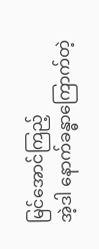မြင်အောင်ကြည့်
အဲ့ဒါ နောက်ခန္ဓာကြောက်တဲ့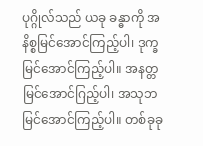ပုဂ္ဂိုလ်သည် ယခု ခန္ဓာကို အနိစ္စမြင်အောင်ကြည့်ပါ၊ ဒုက္ခ မြင်အောင်ကြည့်ပါ။ အနတ္တမြင်အောင်ဂြည့်ပါ၊ အသုဘမြင်အောင်ကြည့်ပါ။ တစ်ခုခု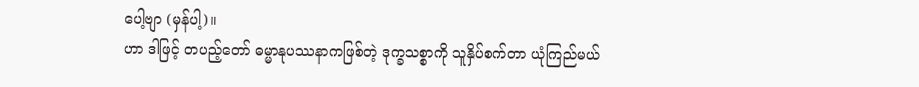ပေါ့ဗျာ (မှန်ပါ့)။
ဟာ ဒါဖြင့် တပည့်တော် ဓမ္မာနုပဿနာကဖြစ်တဲ့ ဒုက္ခသစ္စာကို သူနှိပ်စက်တာ ယုံကြည်မယ်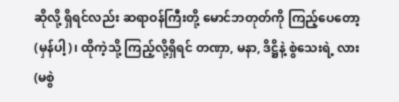ဆိုလို့ ရှိရင်လည်း ဆရာဝန်ကြီးတို့ မောင်ဘတုတ်ကို ကြည့်ပေတော့ (မှန်ပါ့)၊ ထိုကဲ့သို့ ကြည့်လို့ရှိရင် တဏှာ, မနာ, ဒိဋ္ဌိနဲ့ စွဲသေးရဲ့ လား (မစွဲ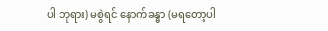ပါ ဘုရား) မစွဲရင် နောက်ခန္ဓာ (မရတော့ပါ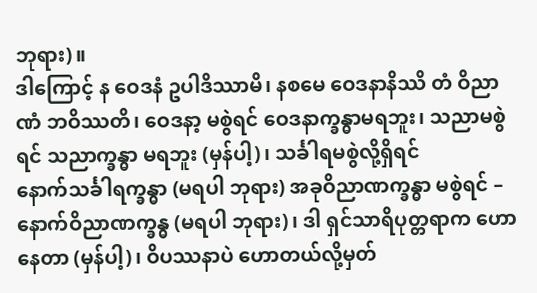ဘုရား)။
ဒါကြောင့် န ဝေဒနံ ဥပါဒိဿာမိ၊ နစမေ ဝေဒနာနိဿိ တံ ဝိညာဏံ ဘဝိဿတိ၊ ဝေဒနာ့ မစွဲရင် ဝေဒနာက္ခန္ဓာမရဘူး၊ သညာမစွဲရင် သညာက္ခန္ဓာ မရဘူး (မှန်ပါ့)၊ သင်္ခါရမစွဲလို့ရှိရင်
နောက်သင်္ခါရက္ခန္ဓာ (မရပါ ဘုရား) အခုဝိညာဏက္ခန္ဓာ မစွဲရင် – နောက်ဝိညာဏက္ခန္ဓ (မရပါ ဘုရား)၊ ဒါ ရှင်သာရိပုတ္တရာက ဟောနေတာ (မှန်ပါ့)၊ ဝိပဿနာပဲ ဟောတယ်လို့မှတ်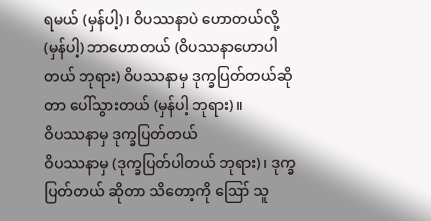ရမယ် (မှန်ပါ့)၊ ဝိပဿနာပဲ ဟောတယ်လို့ (မှန်ပါ့) ဘာဟောတယ် (ဝိပဿနာဟောပါတယ် ဘုရား) ဝိပဿနာမှ ဒုက္ခပြတ်တယ်ဆိုတာ ပေါ်သွားတယ် (မှန်ပါ့ ဘုရား)။
ဝိပဿနာမှ ဒုက္ခပြတ်တယ်
ဝိပဿနာမှ (ဒုက္ခပြတ်ပါတယ် ဘုရား)၊ ဒုက္ခပြတ်တယ် ဆိုတာ သိတော့ကို ဪ သူ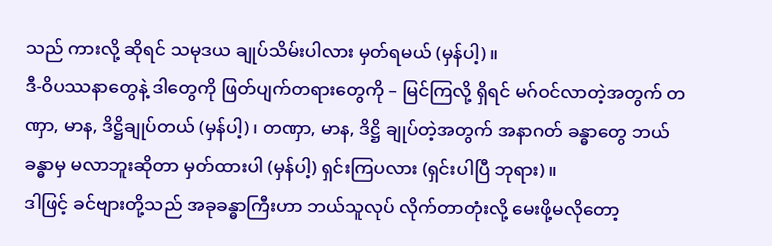သည် ကားလို့ ဆိုရင် သမုဒယ ချုပ်သိမ်းပါလား မှတ်ရမယ် (မှန်ပါ့)။
ဒီ-ဝိပဿနာတွေနဲ့ ဒါတွေကို ဖြတ်ပျက်တရားတွေကို – မြင်ကြလို့ ရှိရင် မဂ်ဝင်လာတဲ့အတွက် တဏှာ, မာန, ဒိဋ္ဌိချုပ်တယ် (မှန်ပါ့)၊ တဏှာ, မာန, ဒိဋ္ဌိ ချုပ်တဲ့အတွက် အနာဂတ် ခန္ဓာတွေ ဘယ်ခန္ဓာမှ မလာဘူးဆိုတာ မှတ်ထားပါ (မှန်ပါ့) ရှင်းကြပလား (ရှင်းပါပြီ ဘုရား)။
ဒါဖြင့် ခင်ဗျားတို့သည် အခုခန္ဓာကြီးဟာ ဘယ်သူလုပ် လိုက်တာတုံးလို့ မေးဖို့မလိုတော့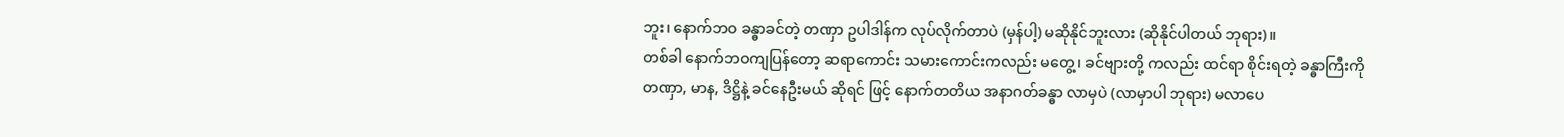ဘူး၊ နောက်ဘဝ ခန္ဓာခင်တဲ့ တဏှာ ဥပါဒါန်က လုပ်လိုက်တာပဲ (မှန်ပါ့) မဆိုနိုင်ဘူးလား (ဆိုနိုင်ပါတယ် ဘုရား)။
တစ်ခါ နောက်ဘဝကျပြန်တော့ ဆရာကောင်း သမားကောင်းကလည်း မတွေ့၊ ခင်ဗျားတို့ ကလည်း ထင်ရာ စိုင်းရတဲ့ ခန္ဓာကြီးကို တဏှာ, မာန, ဒိဋ္ဌိနဲ့ ခင်နေဦးမယ် ဆိုရင် ဖြင့် နောက်တတိယ အနာဂတ်ခန္ဓာ လာမှပဲ (လာမှာပါ ဘုရား) မလာပေ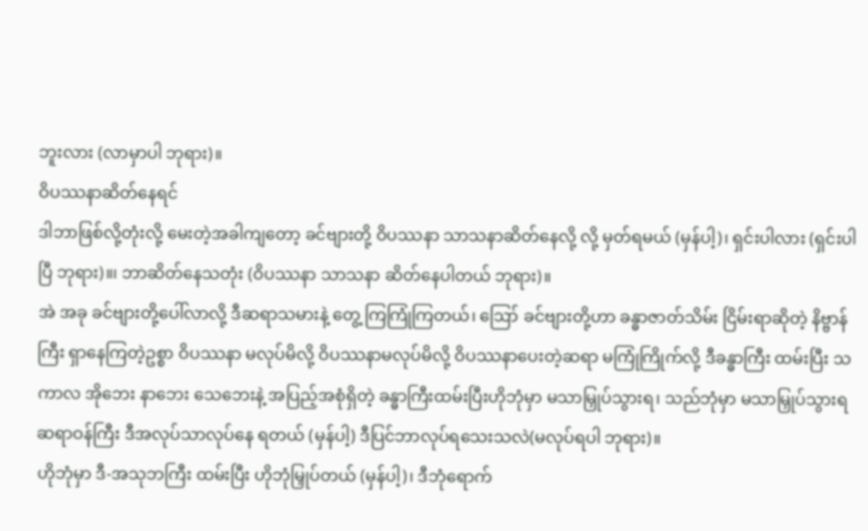ဘူးလား (လာမှာပါ ဘုရား)။
ဝိပဿနာဆိတ်နေရင်
ဒါဘာဖြစ်လို့တုံးလို့ မေးတဲ့အခါကျတော့ ခင်ဗျားတို့ ဝိပဿနာ သာသနာဆိတ်နေလို့ လို့ မှတ်ရမယ် (မှန်ပါ့)၊ ရှင်းပါလား (ရှင်းပါပြီ ဘုရား)။၊ ဘာဆိတ်နေသတုံး (ဝိပဿနာ သာသနာ ဆိတ်နေပါတယ် ဘုရား)။
အဲ အခု ခင်ဗျားတို့ပေါ်လာလို့ ဒီဆရာသမားနဲ့ တွေ့ ကြကြုံကြတယ်၊ ဪ ခင်ဗျားတို့ဟာ ခန္ဓာဇာတ်သိမ်း ငြိမ်းရာဆိုတဲ့ နိဗ္ဗာန်ကြီး ရှာနေကြတဲ့ဥစ္စာ ဝိပဿနာ မလုပ်မိလို့ ဝိပဿနာမလုပ်မိလို့ ဝိပဿနာပေးတဲ့ဆရာ မကြုံကြိုက်လို့ ဒီခန္ဓာကြီး ထမ်းပြီး သကာလ အိုဘေး နာဘေး သေဘေးနဲ့ အပြည့်အစုံရှိတဲ့ ခန္ဓာကြီးထမ်းပြီးဟိုဘုံမှာ မသာမြှုပ်သွားရ၊ သည်ဘုံမှာ မသာမြှုပ်သွားရ ဆရာဝန်ကြီး ဒီအလုပ်သာလုပ်နေ ရတယ် (မှန်ပါ့) ဒီပြင်ဘာလုပ်ရသေးသလဲ(မလုပ်ရပါ ဘုရား)။
ဟိုဘုံမှာ ဒီ-အသုဘကြီး ထမ်းပြီး ဟိုဘုံမြှုပ်တယ် (မှန်ပါ့)၊ ဒီဘုံရောက်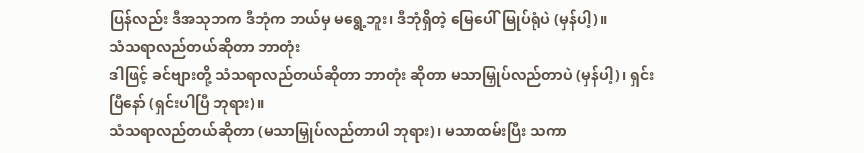ပြန်လည်း ဒီအသုဘက ဒီဘုံက ဘယ်မှ မရွေ့ဘူး၊ ဒီဘုံရှိတဲ့ မြေပေါ်မြုပ်ရုံပဲ (မှန်ပါ့)။
သံသရာလည်တယ်ဆိုတာ ဘာတုံး
ဒါဖြင့် ခင်ဗျားတို့ သံသရာလည်တယ်ဆိုတာ ဘာတုံး ဆိုတာ မသာမြှုပ်လည်တာပဲ (မှန်ပါ့)၊ ရှင်းပြီနော် (ရှင်းပါပြီ ဘုရား)။
သံသရာလည်တယ်ဆိုတာ (မသာမြှုပ်လည်တာပါ ဘုရား)၊ မသာထမ်းပြီး သကာ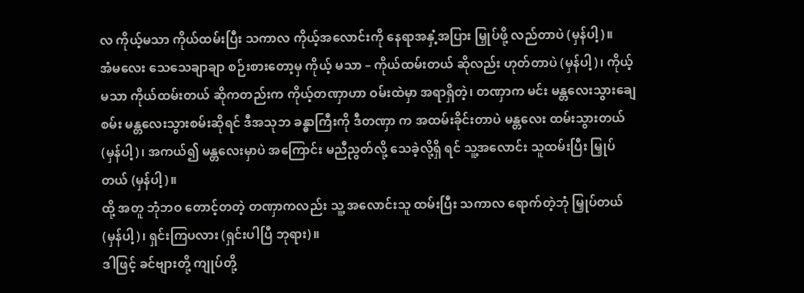လ ကိုယ့်မသာ ကိုယ်ထမ်းပြီး သကာလ ကိုယ့်အလောင်းကို နေရာအနှံ့အပြား မြှုပ်ဖို့ လည်တာပဲ (မှန်ပါ့)။
အံမလေး သေသေချာချာ စဉ်းစားတော့မှ ကိုယ့် မသာ – ကိုယ်ထမ်းတယ် ဆိုလည်း ဟုတ်တာပဲ (မှန်ပါ့)၊ ကိုယ့်မသာ ကိုယ်ထမ်းတယ် ဆိုကတည်းက ကိုယ့်တဏှာဟာ ဝမ်းထဲမှာ အရာရှိတဲ့၊ တဏှာက မင်း မန္တလေးသွားချေစမ်း မန္တလေးသွားစမ်းဆိုရင် ဒီအသုဘ ခန္ဓာကြီးကို ဒီတဏှာ က အထမ်းခိုင်းတာပဲ မန္တလေး ထမ်းသွားတယ် (မှန်ပါ့)၊ အကယ်၍ မန္တလေးမှာပဲ အကြောင်း မညီညွတ်လို့ သေခဲ့လို့ရှိ ရင် သူ့အလောင်း သူထမ်းပြီး မြှုပ်တယ် (မှန်ပါ့)။
ထို့ အတူ ဘုံဘဝ တောင့်တတဲ့ တဏှာကလည်း သူ့ အလောင်းသူ ထမ်းပြီး သကာလ ရောက်တဲ့ဘုံ မြှုပ်တယ် (မှန်ပါ့)၊ ရှင်းကြပလား (ရှင်းပါပြီ ဘုရား)။
ဒါဖြင့် ခင်ဗျားတို့ ကျုပ်တို့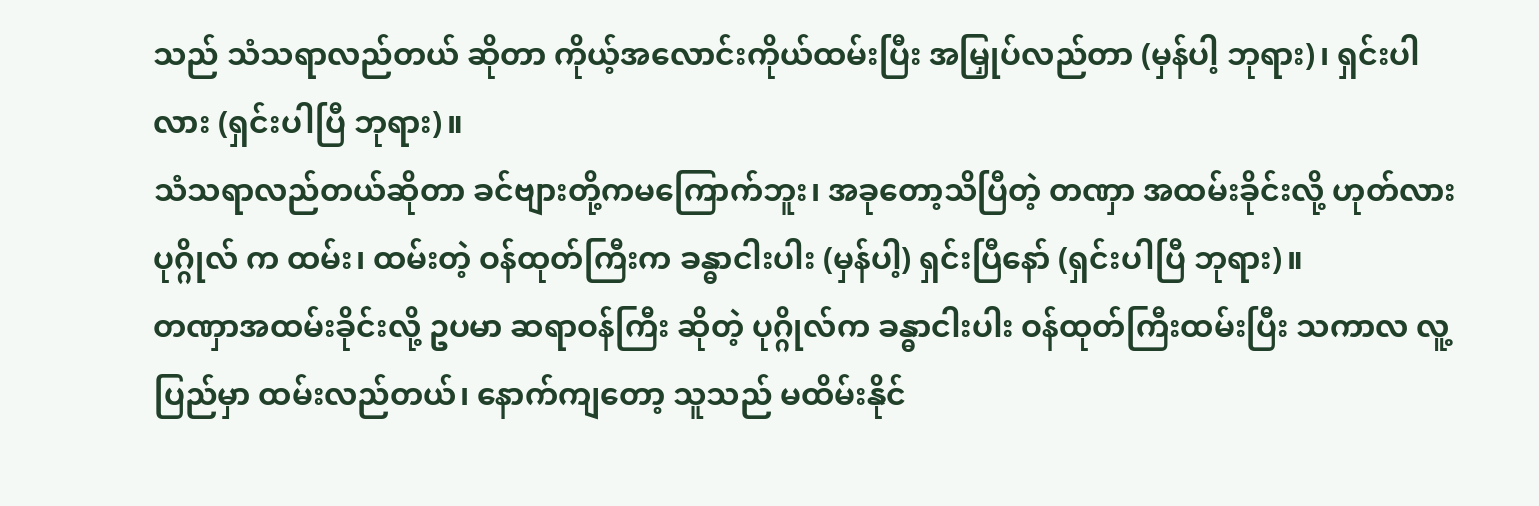သည် သံသရာလည်တယ် ဆိုတာ ကိုယ့်အလောင်းကိုယ်ထမ်းပြီး အမြှုပ်လည်တာ (မှန်ပါ့ ဘုရား)၊ ရှင်းပါလား (ရှင်းပါပြီ ဘုရား)။
သံသရာလည်တယ်ဆိုတာ ခင်ဗျားတို့ကမကြောက်ဘူး၊ အခုတော့သိပြီတဲ့ တဏှာ အထမ်းခိုင်းလို့ ဟုတ်လား ပုဂ္ဂိုလ် က ထမ်း၊ ထမ်းတဲ့ ဝန်ထုတ်ကြီးက ခန္ဓာငါးပါး (မှန်ပါ့) ရှင်းပြီနော် (ရှင်းပါပြီ ဘုရား)။
တဏှာအထမ်းခိုင်းလို့ ဥပမာ ဆရာဝန်ကြီး ဆိုတဲ့ ပုဂ္ဂိုလ်က ခန္ဓာငါးပါး ဝန်ထုတ်ကြီးထမ်းပြီး သကာလ လူ့ပြည်မှာ ထမ်းလည်တယ်၊ နောက်ကျတော့ သူသည် မထိမ်းနိုင်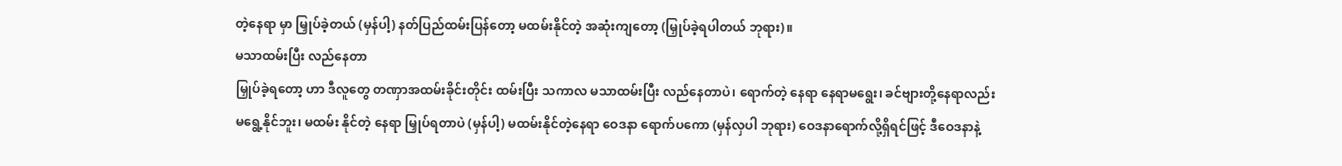တဲ့နေရာ မှာ မြှုပ်ခဲ့တယ် (မှန်ပါ့) နတ်ပြည်ထမ်းပြန်တော့ မထမ်းနိုင်တဲ့ အဆုံးကျတော့ (မြှုပ်ခဲ့ရပါတယ် ဘုရား)။
မသာထမ်းပြီး လည်နေတာ
မြှုပ်ခဲ့ရတော့ ဟာ ဒီလူတွေ တဏှာအထမ်းခိုင်းတိုင်း ထမ်းပြီး သကာလ မသာထမ်းပြီး လည်နေတာပဲ၊ ရောက်တဲ့ နေရာ နေရာမရွေး၊ ခင်ဗျားတို့နေရာလည်း မရွေ့နိုင်ဘူး၊ မထမ်း နိုင်တဲ့ နေရာ မြှုပ်ရတာပဲ (မှန်ပါ့) မထမ်းနိုင်တဲ့နေရာ ဝေဒနာ ရောက်ပကော (မှန်လှပါ ဘုရား) ဝေဒနာရောက်လို့ရှိရင်ဖြင့် ဒီဝေဒနာနဲ့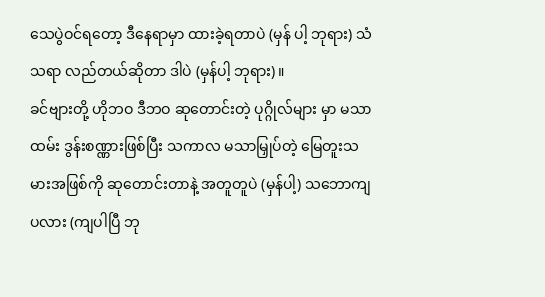သေပွဲဝင်ရတော့ ဒီနေရာမှာ ထားခဲ့ရတာပဲ (မှန် ပါ့ ဘုရား) သံသရာ လည်တယ်ဆိုတာ ဒါပဲ (မှန်ပါ့ ဘုရား)။
ခင်ဗျားတို့ ဟိုဘဝ ဒီဘဝ ဆုတောင်းတဲ့ ပုဂ္ဂိုလ်များ မှာ မသာထမ်း ဒွန်းစဏ္ဏားဖြစ်ပြီး သကာလ မသာမြှုပ်တဲ့ မြေတူးသမားအဖြစ်ကို ဆုတောင်းတာနဲ့ အတူတူပဲ (မှန်ပါ့) သဘောကျပလား (ကျပါပြီ ဘု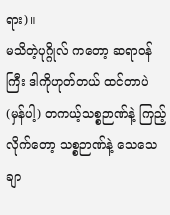ရား)။
မသိတဲ့ပုဂ္ဂိုလ် ကတော့ ဆရာဝန်ကြီး ဒါကိုဟုတ်တယ် ထင်တာပဲ (မှန်ပါ့) တကယ့်သစ္စဉာဏ်နဲ့ ကြည့်လိုက်တော့ သစ္စဉာဏ်နဲ့ သေသေချာ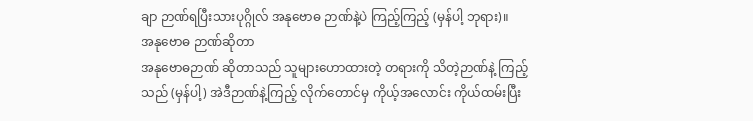ချာ ဉာဏ်ရပြီးသားပုဂ္ဂိုလ် အနုဗောဓ ဉာဏ်နဲ့ပဲ ကြည့်ကြည့် (မှန်ပါ့ ဘုရား)။
အနုဗောဓ ဉာဏ်ဆိုတာ
အနုဗောဓဉာဏ် ဆိုတာသည် သူများဟောထားတဲ့ တရားကို သိတဲ့ဉာဏ်နဲ့ ကြည့်သည် (မှန်ပါ့) အဲဒီဉာဏ်နဲ့ကြည့် လိုက်တောင်မှ ကိုယ့်အလောင်း ကိုယ်ထမ်းပြီး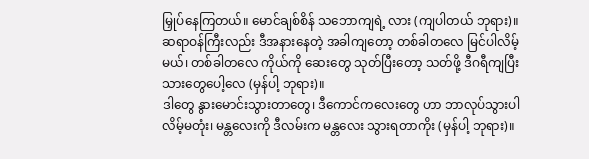မြှုပ်နေကြတယ်။ မောင်ချစ်စိန် သဘောကျရဲ့ လား (ကျပါတယ် ဘုရား)။
ဆရာဝန်ကြီးလည်း ဒီအနားနေတဲ့ အခါကျတော့ တစ်ခါတလေ မြင်ပါလိမ့်မယ်၊ တစ်ခါတလေ ကိုယ်ကို ဆေးတွေ သုတ်ပြီးတော့ သတ်ဖို့ ဒီဂရီကျပြီးသားတွေပေါ့လေ (မှန်ပါ့ ဘုရား)။
ဒါတွေ နွားမောင်းသွားတာတွေ၊ ဒီကောင်ကလေးတွေ ဟာ ဘာလုပ်သွားပါလိမ့်မတုံး၊ မန္တလေးကို ဒီလမ်းက မန္တလေး သွားရတာကိုး (မှန်ပါ့ ဘုရား)။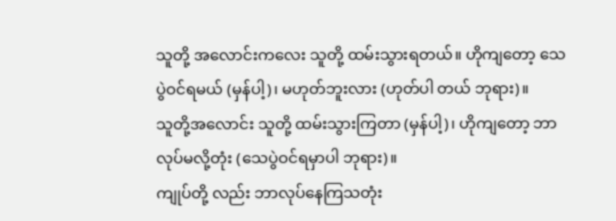သူတို့ အလောင်းကလေး သူတို့ ထမ်းသွားရတယ်။ ဟိုကျတော့ သေပွဲဝင်ရမယ် (မှန်ပါ့)၊ မဟုတ်ဘူးလား (ဟုတ်ပါ တယ် ဘုရား)။
သူတို့အလောင်း သူတို့ ထမ်းသွားကြတာ (မှန်ပါ့)၊ ဟိုကျတော့ ဘာလုပ်မလို့တုံး (သေပွဲဝင်ရမှာပါ ဘုရား)။
ကျုပ်တို့ လည်း ဘာလုပ်နေကြသတုံး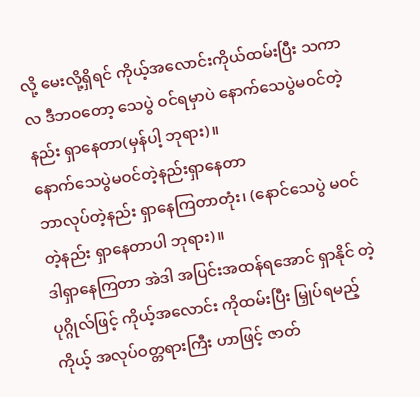လို့ မေးလို့ရှိရင် ကိုယ့်အလောင်းကိုယ်ထမ်းပြီး သကာလ ဒီဘဝတော့ သေပွဲ ဝင်ရမှာပဲ နောက်သေပွဲမဝင်တဲ့နည်း ရှာနေတာ(မှန်ပါ့ ဘုရား)။
နောက်သေပွဲမဝင်တဲ့နည်းရှာနေတာ
ဘာလုပ်တဲ့နည်း ရှာနေကြတာတုံး၊ (နောင်သေပွဲ မဝင်တဲ့နည်း ရှာနေတာပါ ဘုရား)။
ဒါရှာနေကြတာ အဲဒါ အပြင်းအထန်ရအောင် ရှာနိုင် တဲ့ ပုဂ္ဂိုလ်ဖြင့် ကိုယ့်အလောင်း ကိုထမ်းပြီး မြှုပ်ရမည့် ကိုယ့် အလုပ်ဝတ္တရားကြီး ဟာဖြင့် ဇာတ်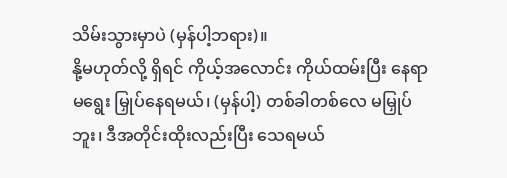သိမ်းသွားမှာပဲ (မှန်ပါ့ဘရား)။
နို့မဟုတ်လို့ ရှိရင် ကိုယ့်အလောင်း ကိုယ်ထမ်းပြီး နေရာမရွေး မြှုပ်နေရမယ်၊ (မှန်ပါ့) တစ်ခါတစ်လေ မမြှုပ်ဘူး၊ ဒီအတိုင်းထိုးလည်းပြီး သေရမယ်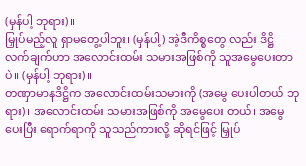(မှန်ပါ့ ဘုရား)။
မြှုပ်မည့်လူ ရှာမတွေ့ပါဘူး၊ (မှန်ပါ့) အဲ့ဒီကိစ္စတွေ လည်း ဒိဋ္ဌိ လက်ချက်ဟာ အလောင်းထမ်း သမားအဖြစ်ကို သူအမွေပေးတာပဲ။ (မှန်ပါ့ ဘုရား)။
တဏှာမာနဒိဋ္ဌိက အလောင်းထမ်းသမားကို (အမွေ ပေးပါတယ် ဘုရား)၊ အလောင်းထမ်း သမားအဖြစ်ကို အမွေပေး တယ်၊ အမွေပေးပြီး ရောက်ရာကို သူသည်ကားလို့ ဆိုရင်ဖြင့် မြှုပ်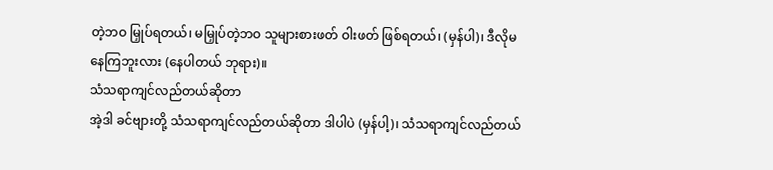တဲ့ဘဝ မြှုပ်ရတယ်၊ မမြှုပ်တဲ့ဘဝ သူများစားဖတ် ဝါးဖတ် ဖြစ်ရတယ်၊ (မှန်ပါ)၊ ဒီလိုမနေကြဘူးလား (နေပါတယ် ဘုရား)။
သံသရာကျင်လည်တယ်ဆိုတာ
အဲ့ဒါ ခင်ဗျားတို့ သံသရာကျင်လည်တယ်ဆိုတာ ဒါပါပဲ (မှန်ပါ့)၊ သံသရာကျင်လည်တယ်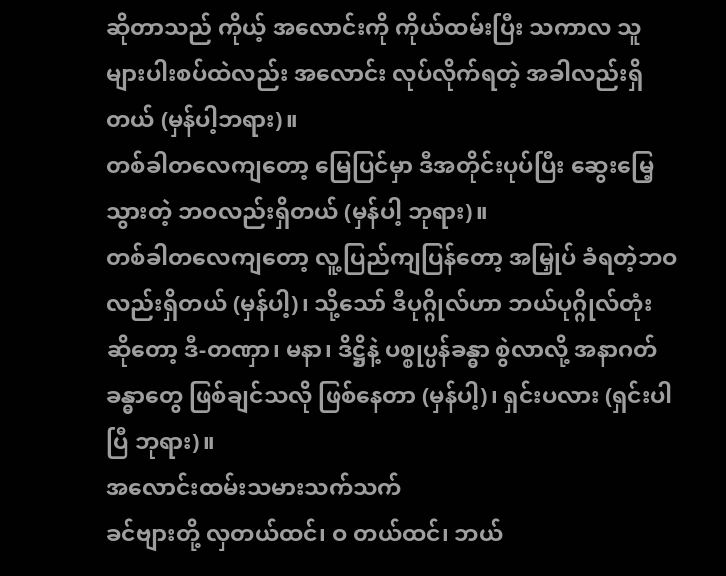ဆိုတာသည် ကိုယ့် အလောင်းကို ကိုယ်ထမ်းပြီး သကာလ သူများပါးစပ်ထဲလည်း အလောင်း လုပ်လိုက်ရတဲ့ အခါလည်းရှိတယ် (မှန်ပါ့ဘရား)။
တစ်ခါတလေကျတော့ မြေပြင်မှာ ဒီအတိုင်းပုပ်ပြီး ဆွေးမြေ့သွားတဲ့ ဘဝလည်းရှိတယ် (မှန်ပါ့ ဘုရား)။
တစ်ခါတလေကျတော့ လူ့ပြည်ကျပြန်တော့ အမြှုပ် ခံရတဲ့ဘဝလည်းရှိတယ် (မှန်ပါ့)၊ သို့သော် ဒီပုဂ္ဂိုလ်ဟာ ဘယ်ပုဂ္ဂိုလ်တုံး ဆိုတော့ ဒီ-တဏှာ၊ မနာ၊ ဒိဋ္ဌိနဲ့ ပစ္စုပ္ပန်ခန္ဓာ စွဲလာလို့ အနာဂတ်ခန္ဓာတွေ ဖြစ်ချင်သလို ဖြစ်နေတာ (မှန်ပါ့)၊ ရှင်းပလား (ရှင်းပါပြီ ဘုရား)။
အလောင်းထမ်းသမားသက်သက်
ခင်ဗျားတို့ လှတယ်ထင်၊ ဝ တယ်ထင်၊ ဘယ်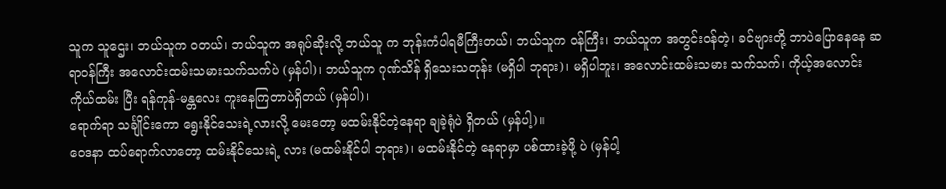သူက သူဌေး၊ ဘယ်သူက ဝတယ်၊ ဘယ်သူက အရုပ်ဆိုးလို့ ဘယ်သူ က ဘုန်းကံပါရမီကြီးတယ်၊ ဘယ်သူက ဝန်ကြီး၊ ဘယ်သူက အတွင်းဝန်တဲ့၊ ခင်ဗျားတို့ ဘာပဲပြောနေနေ ဆရာဝန်ကြီး အလောင်းထမ်းသမားသက်သက်ပဲ (မှန်ပါ)၊ ဘယ်သူက ဂုဏ်သိန် ရှိသေးသတုန်း (မရှိပါ ဘုရား)၊ မရှိပါဘူး၊ အလောင်းထမ်းသမား သက်သက်၊ ကိုယ့်အလောင်း ကိုယ်ထမ်း ပြီး ရန်ကုန်-မန္တလေး ကူးနေကြတာပဲရှိတယ် (မှန်ပါ)၊
ရောက်ရာ သင်္ချိုင်းကော ရွေးနိုင်သေးရဲ့လားလို့ မေးတော့ မထမ်းနိုင်တဲ့နေရာ ချခဲ့ရုံပဲ ရှိတယ် (မှန်ပါ့)။
ဝေဒနာ ထပ်ရောက်လာတော့ ထမ်းနိုင်သေးရဲ့ လား (မထမ်းနိုင်ပါ ဘုရား)၊ မထမ်းနိုင်တဲ့ နေရာမှာ ပစ်ထားခဲ့ဖို့ ပဲ (မှန်ပါ့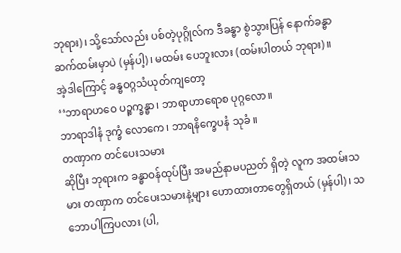ဘုရား)၊ သို့သော်လည်း ပစ်တဲ့ပုဂ္ဂိုလ်က ဒီခန္ဓာ စွဲသွားပြန် နောက်ခန္ဓာ ဆက်ထမ်းမှာပဲ (မှန်ပါ့)၊ မထမ်း ပေဘူးလား (ထမ်းပါတယ် ဘုရား)။
အဲ့ဒါကြောင့် ခန္ဓဝဂ္ဂသံယုတ်ကျတော့
‘‘ဘာရာဟဝေ ပဉ္စက္ခန္ဓာ၊ ဘာရာဟာရောစ ပုဂ္ဂလော။
ဘာရာဒါနံ ဒုက္ခံ လောကေ၊ ဘာရနိက္ခေပနံ သုခံ ။
တဏှာက တင်ပေးသမား
ဆိုပြီး ဘုရားက ခန္ဓာဝန်ထုပ်ပြီး အမည်နာမပညတ် ရှိတဲ့ လူက အထမ်းသမား တဏှာက တင်ပေးသမားနဲ့များ ဟောထားတာတွေရှိတယ် (မှန်ပါ)၊ သဘောပါကြပလား (ပါ,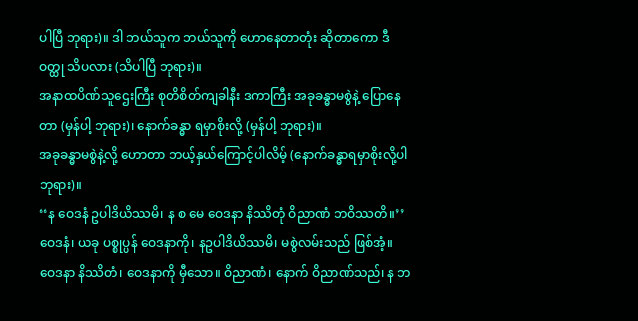ပါပြီ ဘုရား)။ ဒါ ဘယ်သူက ဘယ်သူကို ဟောနေတာတုံး ဆိုတာကော ဒီဝတ္ထု သိပလား (သိပါပြီ ဘုရား)။
အနာထပိဏ်သူဌေးကြီး စုတိစိတ်ကျခါနီး ဒကာကြီး အခုခန္ဓာမစွဲနဲ့ ပြောနေတာ (မှန်ပါ့ ဘုရား)၊ နောက်ခန္ဓာ ရမှာစိုးလို့ (မှန်ပါ့ ဘုရား)။
အခုခန္ဓာမစွဲနဲ့လို့ ဟောတာ ဘယ့်နှယ်ကြောင့်ပါလိမ့် (နောက်ခန္ဓာရမှာစိုးလို့ပါ ဘုရား)။
‘‘န ဝေဒနံ ဥပါဒိယိဿမိ၊ န စ မေ ဝေဒနာ နိဿိတုံ ဝိညာဏံ ဘဝိဿတိ။’’
ဝေဒနံ၊ ယခု ပစ္စုပ္ပန် ဝေဒနာကို၊ နဥပါဒိယိဿမိ၊ မစွဲလမ်းသည် ဖြစ်အံ့။ ဝေဒနာ နိဿိတံ၊ ဝေဒနာကို မှီသော။ ဝိညာဏံ၊ နောက် ဝိညာဏ်သည်၊ န ဘ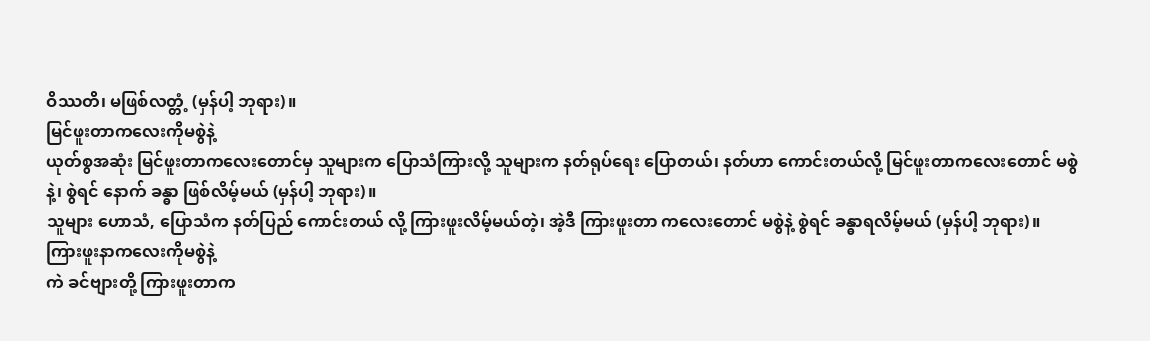ဝိဿတိ၊ မဖြစ်လတ္တံ့ (မှန်ပါ့ ဘုရား)။
မြင်ဖူးတာကလေးကိုမစွဲနဲ့
ယုတ်စွအဆုံး မြင်ဖူးတာကလေးတောင်မှ သူများက ပြောသံကြားလို့ သူများက နတ်ရုပ်ရေး ပြောတယ်၊ နတ်ဟာ ကောင်းတယ်လို့ မြင်ဖူးတာကလေးတောင် မစွဲနဲ့၊ စွဲရင် နောက် ခန္ဓာ ဖြစ်လိမ့်မယ် (မှန်ပါ့ ဘုရား)။
သူများ ဟောသံ, ပြောသံက နတ်ပြည် ကောင်းတယ် လို့ ကြားဖူးလိမ့်မယ်တဲ့၊ အဲ့ဒီ ကြားဖူးတာ ကလေးတောင် မစွဲနဲ့ စွဲရင် ခန္ဓာရလိမ့်မယ် (မှန်ပါ့ ဘုရား)။
ကြားဖူးနာကလေးကိုမစွဲနဲ့
ကဲ ခင်ဗျားတို့ ကြားဖူးတာက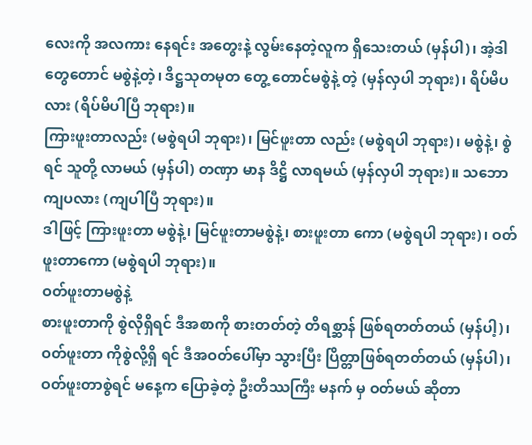လေးကို အလကား နေရင်း အတွေးနဲ့ လွမ်းနေတဲ့လူက ရှိသေးတယ် (မှန်ပါ)၊ အဲ့ဒါတွေတောင် မစွဲနဲ့တဲ့၊ ဒိဋ္ဌသုတမုတ တွေ့ တောင်မစွဲနဲ့ တဲ့ (မှန်လှပါ ဘုရား)၊ ရိပ်မိပလား (ရိပ်မိပါပြီ ဘုရား)။
ကြားဖူးတာလည်း (မစွဲရပါ ဘုရား)၊ မြင်ဖူးတာ လည်း (မစွဲရပါ ဘုရား)၊ မစွဲနဲ့၊ စွဲရင် သူတို့ လာမယ် (မှန်ပါ) တဏှာ မာန ဒိဋ္ဌိ လာရမယ် (မှန်လှပါ ဘုရား)။ သဘောကျပလား (ကျပါပြီ ဘုရား)။
ဒါဖြင့် ကြားဖူးတာ မစွဲနဲ့၊ မြင်ဖူးတာမစွဲနဲ့၊ စားဖူးတာ ကော (မစွဲရပါ ဘုရား)၊ ဝတ်ဖူးတာကော (မစွဲရပါ ဘုရား)။
ဝတ်ဖူးတာမစွဲနဲ့
စားဖူးတာကို စွဲလိုရှိရင် ဒီအစာကို စားတတ်တဲ့ တိရစ္ဆာန် ဖြစ်ရတတ်တယ် (မှန်ပါ့)၊ ဝတ်ဖူးတာ ကိုစွဲလို့ရှိ ရင် ဒီအဝတ်ပေါ်မှာ သွားပြီး ပြိတ္တာဖြစ်ရတတ်တယ် (မှန်ပါ)၊ ဝတ်ဖူးတာစွဲရင် မနေ့က ပြောခဲ့တဲ့ ဦးတိဿကြီး မနက် မှ ဝတ်မယ် ဆိုတာ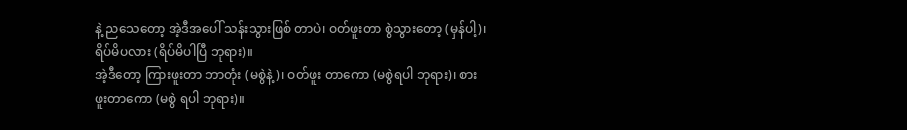နဲ့ ညသေတော့ အဲ့ဒီအပေါ် သန်းသွားဖြစ် တာပဲ၊ ဝတ်ဖူးတာ စွဲသွားတော့ (မှန်ပါ့)၊ ရိပ်မိပလား (ရိပ်မိပါပြီ ဘုရား)။
အဲ့ဒီတော့ ကြားဖူးတာ ဘာတုံး (မစွဲနဲ့)၊ ဝတ်ဖူး တာကော (မစွဲရပါ ဘုရား)၊ စားဖူးတာကော (မစွဲ ရပါ ဘုရား)။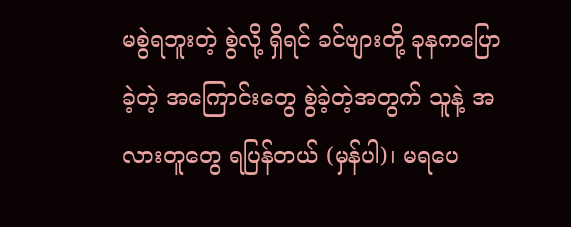မစွဲရဘူးတဲ့ စွဲလို့ ရှိရင် ခင်ဗျားတို့ ခုနကပြောခဲ့တဲ့ အကြောင်းတွေ စွဲခဲ့တဲ့အတွက် သူနဲ့ အလားတူတွေ ရပြန်တယ် (မှန်ပါ)၊ မရပေ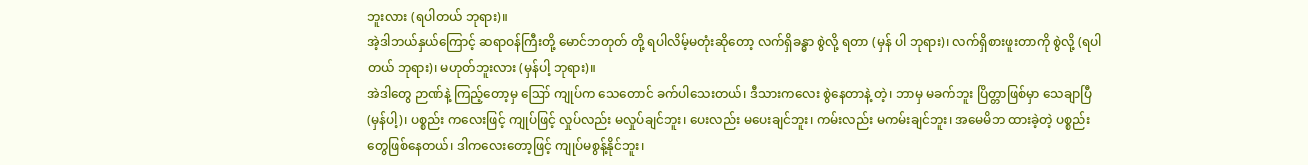ဘူးလား (ရပါတယ် ဘုရား)။
အဲ့ဒါဘယ်နှယ်ကြောင့် ဆရာဝန်ကြီးတို့ မောင်ဘတုတ် တို့ ရပါလိမ့်မတုံးဆိုတော့ လက်ရှိခန္ဓာ စွဲလို့ ရတာ (မှန် ပါ ဘုရား)၊ လက်ရှိစားဖူးတာကို စွဲလို့ (ရပါတယ် ဘုရား)၊ မဟုတ်ဘူးလား (မှန်ပါ့ ဘုရား)။
အဲဒါတွေ ဉာဏ်နဲ့ ကြည့်တော့မှ ဪ ကျုပ်က သေတောင် ခက်ပါသေးတယ်၊ ဒီသားကလေး စွဲနေတာနဲ့ တဲ့၊ ဘာမှ မခက်ဘူး ပြိတ္တာဖြစ်မှာ သေချာပြီ (မှန်ပါ့)၊ ပစ္စည်း ကလေးဖြင့် ကျုပ်ဖြင့် လှုပ်လည်း မလှုပ်ချင်ဘူး၊ ပေးလည်း မပေးချင်ဘူး၊ ကမ်းလည်း မကမ်းချင်ဘူး၊ အမေမိဘ ထားခဲ့တဲ့ ပစ္စည်းတွေဖြစ်နေတယ်၊ ဒါကလေးတော့ဖြင့် ကျုပ်မစွန့်နိုင်ဘူး၊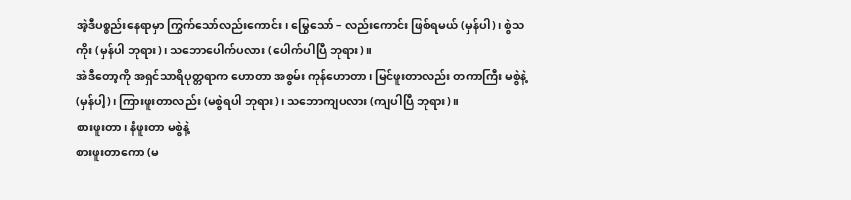အဲ့ဒီပစ္စည်းနေရာမှာ ကြွက်သော်လည်းကောင်း၊ မြွေသော် – လည်းကောင်း ဖြစ်ရမယ် (မှန်ပါ)၊ စွဲသကိုး (မှန်ပါ ဘုရား)၊ သဘောပေါက်ပလား (ပေါက်ပါပြီ ဘုရား)။
အဲဒီတော့ကို အရှင်သာရိပုတ္တရာက ဟောတာ အစွမ်း ကုန်ဟောတာ၊ မြင်ဖူးတာလည်း တကာကြီး မစွဲနဲ့ (မှန်ပါ့)၊ ကြားဖူးတာလည်း (မစွဲရပါ ဘုရား)၊ သဘောကျပလား (ကျပါပြီ ဘုရား)။
စားဖူးတာ၊ နံဖူးတာ မစွဲနဲ့
စားဖူးတာကော (မ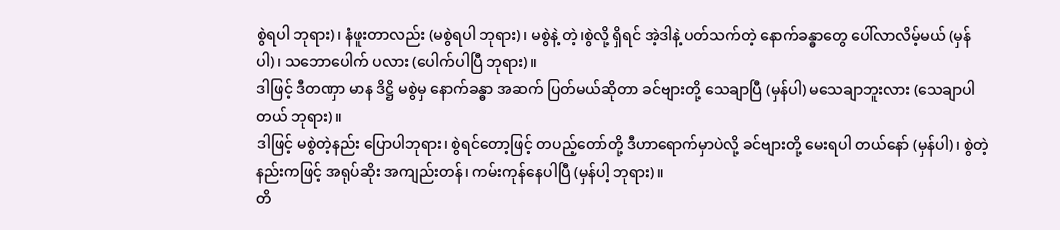စွဲရပါ ဘုရား)၊ နံဖူးတာလည်း (မစွဲရပါ ဘုရား)၊ မစွဲနဲ့ တဲ့၊စွဲလို့ ရှိရင် အဲ့ဒါနဲ့ ပတ်သက်တဲ့ နောက်ခန္ဓာတွေ ပေါ်လာလိမ့်မယ် (မှန်ပါ)၊ သဘောပေါက် ပလား (ပေါက်ပါပြီ ဘုရား)။
ဒါဖြင့် ဒီတဏှာ မာန ဒိဋ္ဌိ မစွဲမှ နောက်ခန္ဓာ အဆက် ပြတ်မယ်ဆိုတာ ခင်ဗျားတို့ သေချာပြီ (မှန်ပါ) မသေချာဘူးလား (သေချာပါတယ် ဘုရား)။
ဒါဖြင့် မစွဲတဲ့နည်း ပြောပါဘုရား၊ စွဲရင်တော့ဖြင့် တပည့်တော်တို့ ဒီဟာရောက်မှာပဲလို့ ခင်ဗျားတို့ မေးရပါ တယ်နော် (မှန်ပါ)၊ စွဲတဲ့နည်းကဖြင့် အရုပ်ဆိုး အကျည်းတန်၊ ကမ်းကုန်နေပါပြီ (မှန်ပါ့ ဘုရား)။
တိ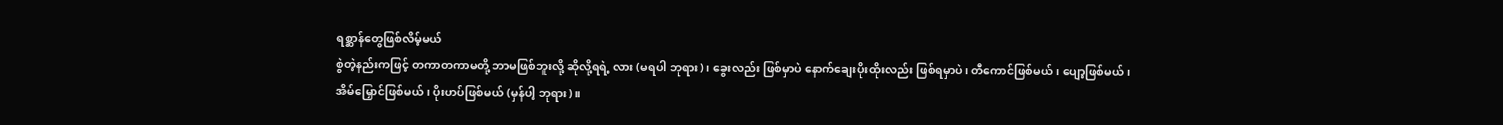ရစ္ဆာန်တွေဖြစ်လိမ့်မယ်
စွဲတဲ့နည်းကဖြင့် တကာတကာမတို့ ဘာမဖြစ်ဘူးလို့ ဆိုလို့ရရဲ့ လား (မရပါ ဘုရား)၊ ခွေးလည်း ဖြစ်မှာပဲ နောက်ချေးပိုးထိုးလည်း ဖြစ်ရမှာပဲ၊ တီကောင်ဖြစ်မယ်၊ ပျော့ဖြစ်မယ်၊ အိမ်မြှောင်ဖြစ်မယ်၊ ပိုးဟပ်ဖြစ်မယ် (မှန်ပါ့ ဘုရား)။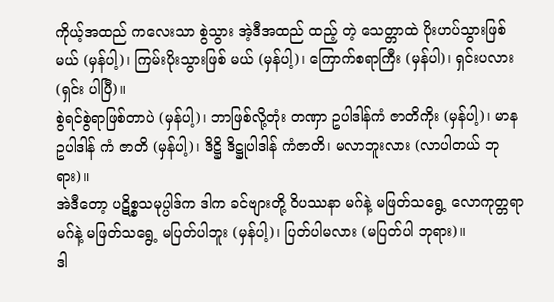ကိုယ့်အထည် ကလေးသာ စွဲသွား အဲ့ဒီအထည် ထည့် တဲ့ သေတ္တာထဲ ပိုးဟပ်သွားဖြစ်မယ် (မှန်ပါ့)၊ ကြမ်းပိုးသွားဖြစ် မယ် (မှန်ပါ့)၊ ကြောက်စရာကြီး (မှန်ပါ)၊ ရှင်းပလား (ရှင်း ပါပြီ)။
စွဲရင်စွဲရာဖြစ်တာပဲ (မှန်ပါ့)၊ ဘာဖြစ်လို့တုံး တဏှာ ဥပါဒါန်ကံ ဇာတိကိုး (မှန်ပါ့)၊ မာန ဥပါဒါန် ကံ ဇာတိ (မှန်ပါ့)၊ ဒိဋ္ဌိ ဒိဋ္ဌုပါဒါန် ကံဇာတိ၊ မလာဘူးလား (လာပါတယ် ဘုရား)။
အဲဒီတော့ ပဋိစ္စသမုပ္ပါဒ်က ဒါက ခင်ဗျားတို့ ဝိပဿနာ မဂ်နဲ့ မဖြတ်သရွေ့ လောကုတ္တရာမဂ်နဲ့ မဖြတ်သရွေ့ မပြတ်ပါဘူး (မှန်ပါ့)၊ ပြတ်ပါမလား (မပြတ်ပါ ဘုရား)။
ဒါ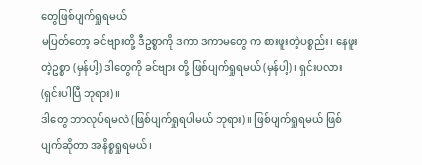တွေဖြစ်ပျက်ရှုရမယ်
မပြတ်တော့ ခင်ဗျားတို့ ဒီဥစ္စာကို ဒကာ ဒကာမတွေ က စားဖူးတဲ့ပစ္စည်း၊ နေဖူးတဲ့ဥစ္စာ (မှန်ပါ့) ဒါတွေကို ခင်ဗျား တို့ ဖြစ်ပျက်ရှုရမယ် (မှန်ပါ့)၊ ရှင်းပလား (ရှင်းပါပြီ ဘုရား)။
ဒါတွေ ဘာလုပ်ရမလဲ (ဖြစ်ပျက်ရှုရပါမယ် ဘုရား)။ ဖြစ်ပျက်ရှုရမယ် ဖြစ်ပျက်ဆိုတာ အနိစ္စရှုရမယ်၊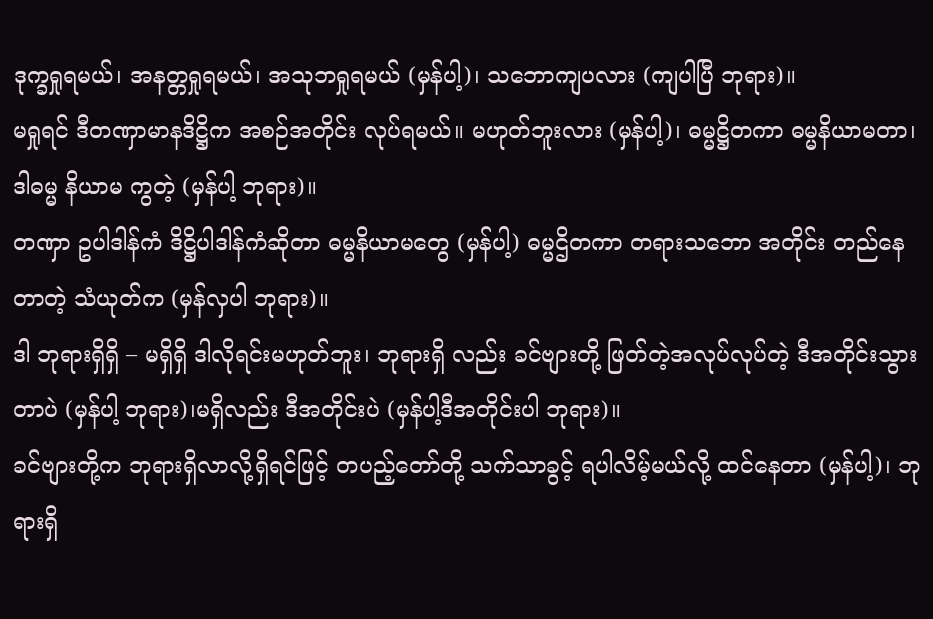ဒုက္ခရှုရမယ်၊ အနတ္တရှုရမယ်၊ အသုဘရှုရမယ် (မှန်ပါ့)၊ သဘောကျပလား (ကျပါပြီ ဘုရား)။
မရှုရင် ဒီတဏှာမာနဒိဋ္ဌိက အစဉ်အတိုင်း လုပ်ရမယ်။ မဟုတ်ဘူးလား (မှန်ပါ့)၊ ဓမ္မဋ္ဌိတကာ ဓမ္မနိယာမတာ၊ ဒါဓမ္မ နိယာမ ကွတဲ့ (မှန်ပါ့ ဘုရား)။
တဏှာ ဥပါဒါန်ကံ ဒိဋ္ဌိပါဒါန်ကံဆိုတာ ဓမ္မနိယာမတွေ (မှန်ပါ့) ဓမ္မဌိတကာ တရားသဘော အတိုင်း တည်နေတာတဲ့ သံယုတ်က (မှန်လှပါ ဘုရား)။
ဒါ ဘုရားရှိရှိ – မရှိရှိ ဒါလိုရင်းမဟုတ်ဘူး၊ ဘုရားရှိ လည်း ခင်ဗျားတို့ ဖြတ်တဲ့အလုပ်လုပ်တဲ့ ဒီအတိုင်းသွားတာပဲ (မှန်ပါ့ ဘုရား)၊မရှိလည်း ဒီအတိုင်းပဲ (မှန်ပါ့ဒီအတိုင်းပါ ဘုရား)။
ခင်ဗျားတို့က ဘုရားရှိလာလို့ရှိရင်ဖြင့် တပည့်တော်တို့ သက်သာခွင့် ရပါလိမ့်မယ်လို့ ထင်နေတာ (မှန်ပါ့)၊ ဘုရားရှိ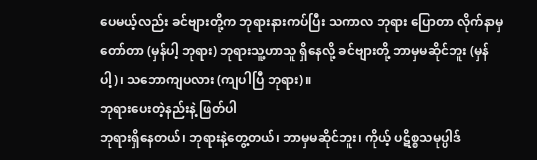ပေမယ့်လည်း ခင်ဗျားတို့က ဘုရားနားကပ်ပြီး သကာလ ဘုရား ပြောတာ လိုက်နာမှ တော်တာ (မှန်ပါ့ ဘုရား) ဘုရားသူ့ဟာသူ ရှိနေလို့ ခင်ဗျားတို့ ဘာမှမဆိုင်ဘူး (မှန်ပါ့)၊ သဘောကျပလား (ကျပါပြီ ဘုရား)။
ဘုရားပေးတဲ့နည်းနဲ့ ဖြတ်ပါ
ဘုရားရှိနေတယ်၊ ဘုရားနဲ့တွေ့တယ်၊ ဘာမှမဆိုင်ဘူး၊ ကိုယ့် ပဋိစ္စသမုပ္ပါဒ်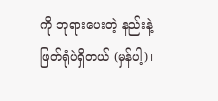ကို ဘုရားပေးတဲ့ နည်းနဲ့ ဖြတ်ရုံပဲရှိတယ် (မှန်ပါ့)၊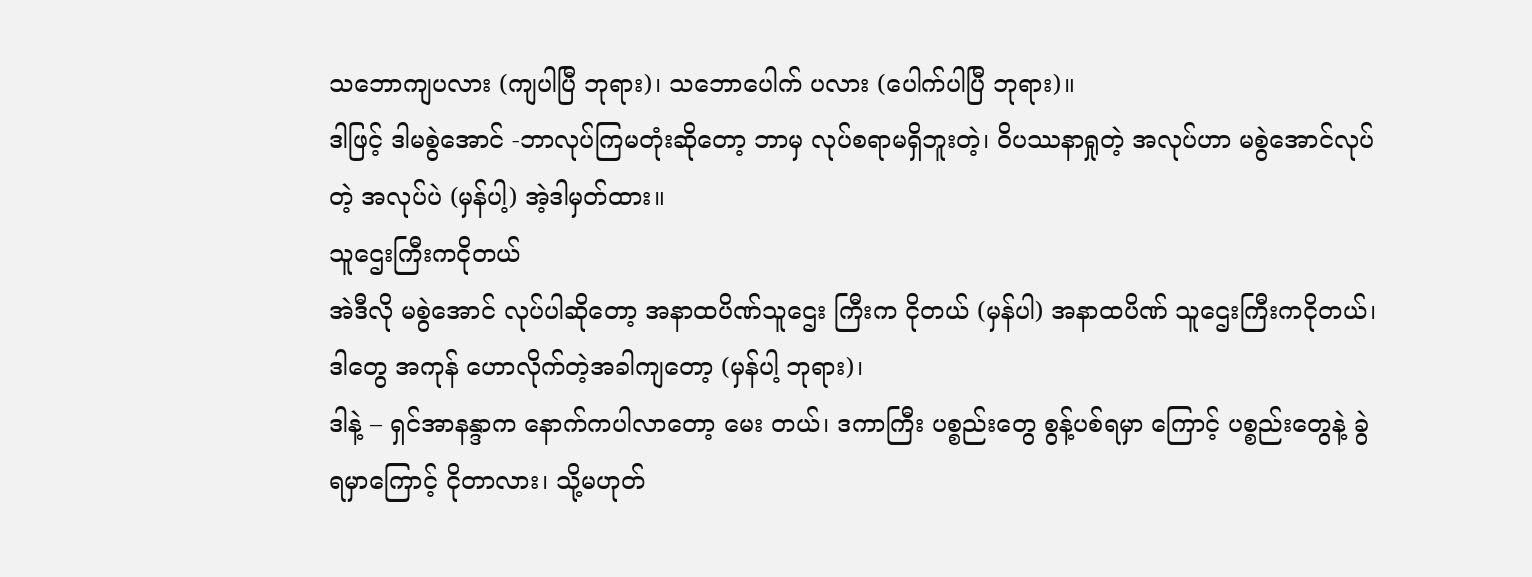သဘောကျပလား (ကျပါပြီ ဘုရား)၊ သဘောပေါက် ပလား (ပေါက်ပါပြီ ဘုရား)။
ဒါဖြင့် ဒါမစွဲအောင် -ဘာလုပ်ကြမတုံးဆိုတော့ ဘာမှ လုပ်စရာမရှိဘူးတဲ့၊ ဝိပဿနာရှုတဲ့ အလုပ်ဟာ မစွဲအောင်လုပ် တဲ့ အလုပ်ပဲ (မှန်ပါ့) အဲ့ဒါမှတ်ထား။
သူဌေးကြီးကငိုတယ်
အဲဒီလို မစွဲအောင် လုပ်ပါဆိုတော့ အနာထပိဏ်သူဌေး ကြီးက ငိုတယ် (မှန်ပါ) အနာထပိဏ် သူဌေးကြီးကငိုတယ်၊ ဒါတွေ အကုန် ဟောလိုက်တဲ့အခါကျတော့ (မှန်ပါ့ ဘုရား)၊
ဒါနဲ့ – ရှင်အာနန္ဒာက နောက်ကပါလာတော့ မေး တယ်၊ ဒကာကြီး ပစ္စည်းတွေ စွန့်ပစ်ရမှာ ကြောင့် ပစ္စည်းတွေနဲ့ ခွဲရမှာကြောင့် ငိုတာလား၊ သို့မဟုတ်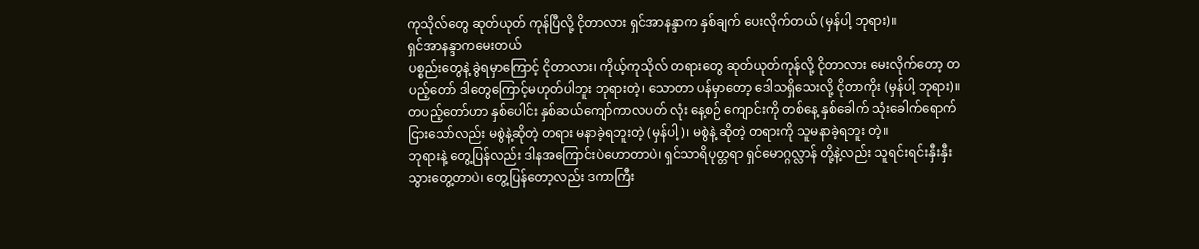ကုသိုလ်တွေ ဆုတ်ယုတ် ကုန်ပြီလို့ ငိုတာလား ရှင်အာနန္ဒာက နှစ်ချက် ပေးလိုက်တယ် (မှန်ပါ့ ဘုရား)။
ရှင်အာနန္ဒာကမေးတယ်
ပစ္စည်းတွေနဲ့ ခွဲရမှာကြောင့် ငိုတာလား၊ ကိုယ့်ကုသိုလ် တရားတွေ ဆုတ်ယုတ်ကုန်လို့ ငိုတာလား မေးလိုက်တော့ တပည့်တော် ဒါတွေကြောင့်မဟုတ်ပါဘူး ဘုရားတဲ့၊ သောတာ ပန်မှာတော့ ဒေါသရှိသေးလို့ ငိုတာကိုး (မှန်ပါ့ ဘုရား)။
တပည့်တော်ဟာ နှစ်ပေါင်း နှစ်ဆယ်ကျော်ကာလပတ် လုံး နေ့စဉ် ကျောင်းကို တစ်နေ့ နှစ်ခေါက် သုံးခေါက်ရောက် ငြားသော်လည်း မစွဲနဲ့ဆိုတဲ့ တရား မနာခဲ့ရဘူးတဲ့ (မှန်ပါ့)၊ မစွဲနဲ့ ဆိုတဲ့ တရားကို သူမနာခဲ့ရဘူး တဲ့။
ဘုရားနဲ့ တွေ့ပြန်လည်း ဒါနအကြောင်းပဲဟောတာပဲ၊ ရှင်သာရိပုတ္တရာ ရှင်မောဂ္ဂလ္လာန် တို့နဲ့လည်း သူရင်းရင်းနှီးနှီး သွားတွေ့တာပဲ၊ တွေ့ပြန်တော့လည်း ဒကာကြီး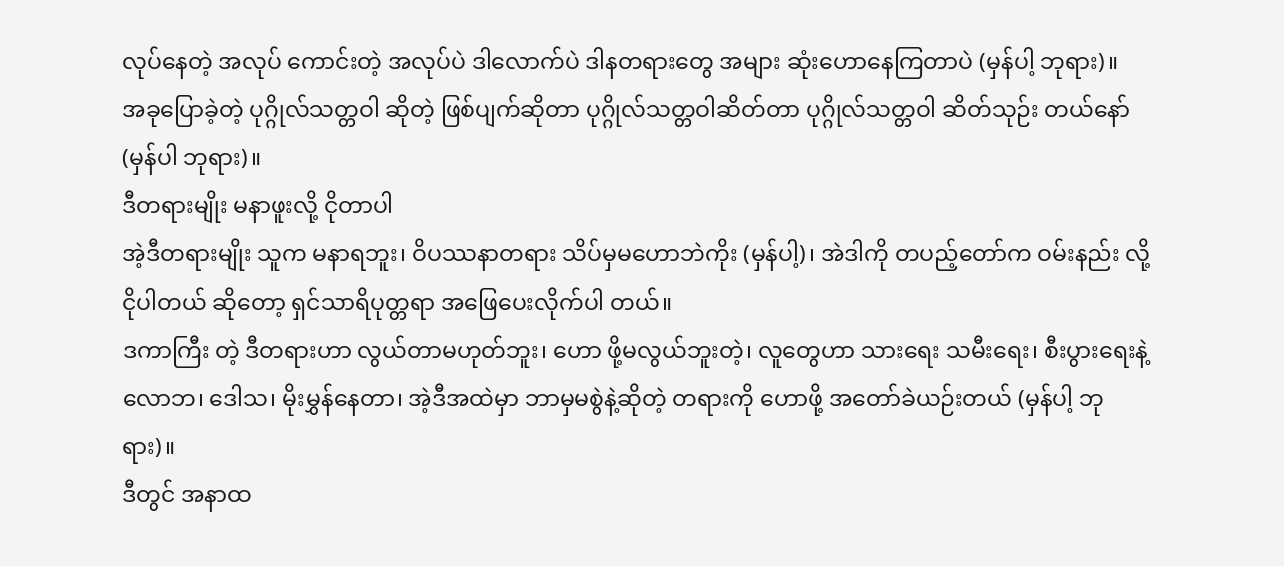လုပ်နေတဲ့ အလုပ် ကောင်းတဲ့ အလုပ်ပဲ ဒါလောက်ပဲ ဒါနတရားတွေ အများ ဆုံးဟောနေကြတာပဲ (မှန်ပါ့ ဘုရား)။
အခုပြောခဲ့တဲ့ ပုဂ္ဂိုလ်သတ္တဝါ ဆိုတဲ့ ဖြစ်ပျက်ဆိုတာ ပုဂ္ဂိုလ်သတ္တဝါဆိတ်တာ ပုဂ္ဂိုလ်သတ္တဝါ ဆိတ်သုဉ်း တယ်နော် (မှန်ပါ ဘုရား)။
ဒီတရားမျိုး မနာဖူးလို့ ငိုတာပါ
အဲ့ဒီတရားမျိုး သူက မနာရဘူး၊ ဝိပဿနာတရား သိပ်မှမဟောဘဲကိုး (မှန်ပါ့)၊ အဲဒါကို တပည့်တော်က ဝမ်းနည်း လို့ ငိုပါတယ် ဆိုတော့ ရှင်သာရိပုတ္တရာ အဖြေပေးလိုက်ပါ တယ်။
ဒကာကြီး တဲ့ ဒီတရားဟာ လွယ်တာမဟုတ်ဘူး၊ ဟော ဖို့မလွယ်ဘူးတဲ့၊ လူတွေဟာ သားရေး သမီးရေး၊ စီးပွားရေးနဲ့ လောဘ၊ ဒေါသ၊ မိုးမွှန်နေတာ၊ အဲ့ဒီအထဲမှာ ဘာမှမစွဲနဲ့ဆိုတဲ့ တရားကို ဟောဖို့ အတော်ခဲယဉ်းတယ် (မှန်ပါ့ ဘုရား)။
ဒီတွင် အနာထ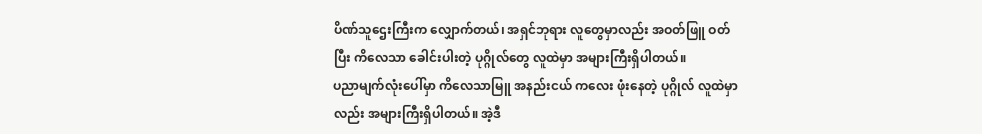ပိဏ်သူဌေးကြီးက လျှောက်တယ်၊ အရှင်ဘုရား လူတွေမှာလည်း အဝတ်ဖြူ ဝတ်ပြီး ကိလေသာ ခေါင်းပါးတဲ့ ပုဂ္ဂိုလ်တွေ လူထဲမှာ အများကြီးရှိပါတယ်။
ပညာမျက်လုံးပေါ်မှာ ကိလေသာမြူ အနည်းငယ် ကလေး ဖုံးနေတဲ့ ပုဂ္ဂိုလ် လူထဲမှာလည်း အများကြီးရှိပါတယ်။ အဲ့ဒီ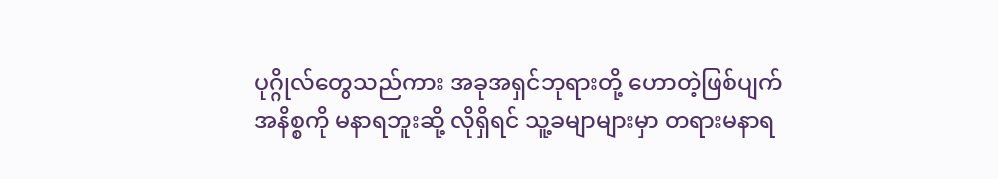ပုဂ္ဂိုလ်တွေသည်ကား အခုအရှင်ဘုရားတို့ ဟောတဲ့ဖြစ်ပျက် အနိစ္စကို မနာရဘူးဆို့ လိုရှိရင် သူ့ခမျာများမှာ တရားမနာရ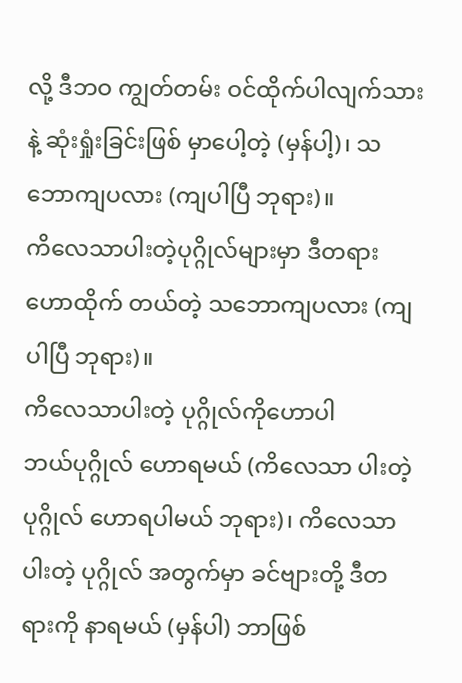လို့ ဒီဘဝ ကျွတ်တမ်း ဝင်ထိုက်ပါလျက်သားနဲ့ ဆုံးရှုံးခြင်းဖြစ် မှာပေါ့တဲ့ (မှန်ပါ့)၊ သဘောကျပလား (ကျပါပြီ ဘုရား)။
ကိလေသာပါးတဲ့ပုဂ္ဂိုလ်များမှာ ဒီတရား ဟောထိုက် တယ်တဲ့ သဘောကျပလား (ကျပါပြီ ဘုရား)။
ကိလေသာပါးတဲ့ ပုဂ္ဂိုလ်ကိုဟောပါ
ဘယ်ပုဂ္ဂိုလ် ဟောရမယ် (ကိလေသာ ပါးတဲ့ပုဂ္ဂိုလ် ဟောရပါမယ် ဘုရား)၊ ကိလေသာပါးတဲ့ ပုဂ္ဂိုလ် အတွက်မှာ ခင်ဗျားတို့ ဒီတရားကို နာရမယ် (မှန်ပါ) ဘာဖြစ်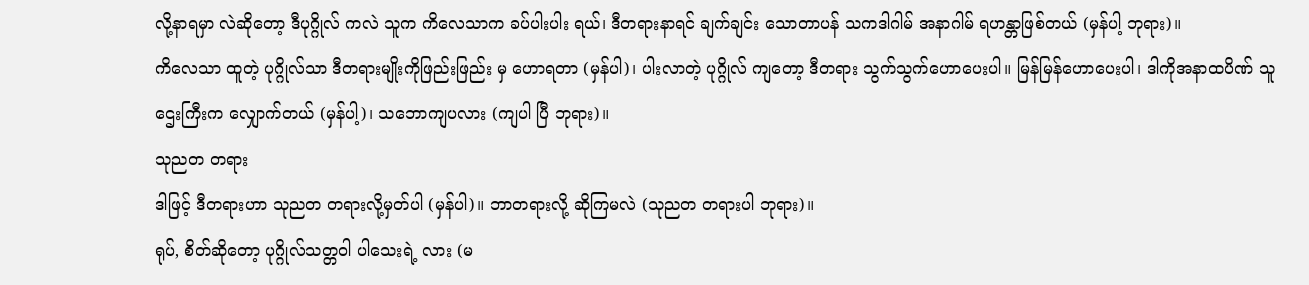လို့နာရမှာ လဲဆိုတော့ ဒီပုဂ္ဂိုလ် ကလဲ သူက ကိလေသာက ခပ်ပါးပါး ရယ်၊ ဒီတရားနာရင် ချက်ချင်း သောတာပန် သကဒါဂါမ် အနာဂါမ် ရဟန္တာဖြစ်တယ် (မှန်ပါ့ ဘုရား)။
ကိလေသာ ထူတဲ့ ပုဂ္ဂိုလ်သာ ဒီတရားမျိုးကိုဖြည်းဖြည်း မှ ဟောရတာ (မှန်ပါ)၊ ပါးလာတဲ့ ပုဂ္ဂိုလ် ကျတော့ ဒီတရား သွက်သွက်ဟောပေးပါ။ မြန်မြန်ဟောပေးပါ၊ ဒါကိုအနာထပိဏ် သူဌေးကြီးက လျှောက်တယ် (မှန်ပါ့)၊ သဘောကျပလား (ကျပါ ပြီ ဘုရား)။
သုညတ တရား
ဒါဖြင့် ဒီတရားဟာ သုညတ တရားလို့မှတ်ပါ (မှန်ပါ)။ ဘာတရားလို့ ဆိုကြမလဲ (သုညတ တရားပါ ဘုရား)။
ရုပ်, စိတ်ဆိုတော့ ပုဂ္ဂိုလ်သတ္တဝါ ပါသေးရဲ့ လား (မ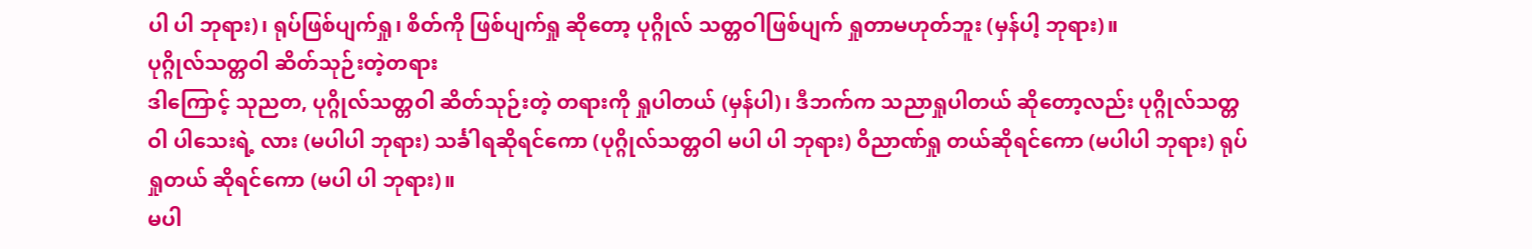ပါ ပါ ဘုရား)၊ ရုပ်ဖြစ်ပျက်ရှု၊ စိတ်ကို ဖြစ်ပျက်ရှု ဆိုတော့ ပုဂ္ဂိုလ် သတ္တဝါဖြစ်ပျက် ရှုတာမဟုတ်ဘူး (မှန်ပါ့ ဘုရား)။
ပုဂ္ဂိုလ်သတ္တဝါ ဆိတ်သုဉ်းတဲ့တရား
ဒါကြောင့် သုညတ, ပုဂ္ဂိုလ်သတ္တဝါ ဆိတ်သုဉ်းတဲ့ တရားကို ရှုပါတယ် (မှန်ပါ)၊ ဒီဘက်က သညာရှုပါတယ် ဆိုတော့လည်း ပုဂ္ဂိုလ်သတ္တဝါ ပါသေးရဲ့ လား (မပါပါ ဘုရား) သင်္ခါရဆိုရင်ကော (ပုဂ္ဂိုလ်သတ္တဝါ မပါ ပါ ဘုရား) ဝိညာဏ်ရှု တယ်ဆိုရင်ကော (မပါပါ ဘုရား) ရုပ်ရှုတယ် ဆိုရင်ကော (မပါ ပါ ဘုရား)။
မပါ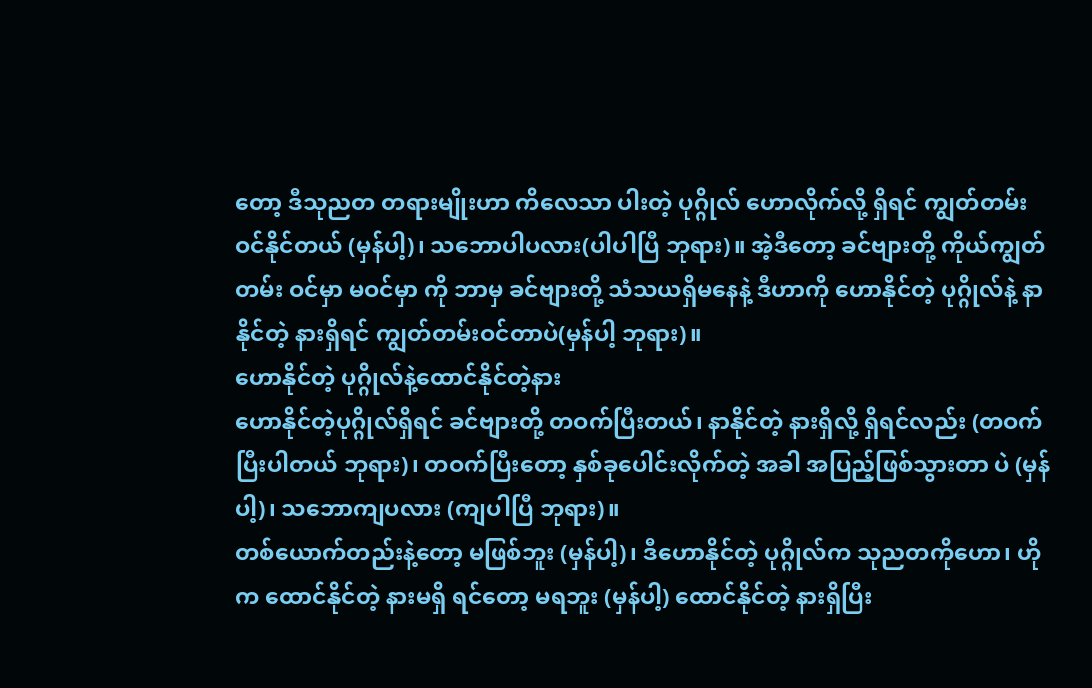တော့ ဒီသုညတ တရားမျိုးဟာ ကိလေသာ ပါးတဲ့ ပုဂ္ဂိုလ် ဟောလိုက်လို့ ရှိရင် ကျွတ်တမ်း ဝင်နိုင်တယ် (မှန်ပါ့)၊ သဘောပါပလား(ပါပါပြီ ဘုရား)။ အဲ့ဒီတော့ ခင်ဗျားတို့ ကိုယ်ကျွတ်တမ်း ဝင်မှာ မဝင်မှာ ကို ဘာမှ ခင်ဗျားတို့ သံသယရှိမနေနဲ့ ဒီဟာကို ဟောနိုင်တဲ့ ပုဂ္ဂိုလ်နဲ့ နာနိုင်တဲ့ နားရှိရင် ကျွတ်တမ်းဝင်တာပဲ(မှန်ပါ့ ဘုရား)။
ဟောနိုင်တဲ့ ပုဂ္ဂိုလ်နဲ့ထောင်နိုင်တဲ့နား
ဟောနိုင်တဲ့ပုဂ္ဂိုလ်ရှိရင် ခင်ဗျားတို့ တဝက်ပြီးတယ်၊ နာနိုင်တဲ့ နားရှိလို့ ရှိရင်လည်း (တဝက် ပြီးပါတယ် ဘုရား)၊ တဝက်ပြီးတော့ နှစ်ခုပေါင်းလိုက်တဲ့ အခါ အပြည့်ဖြစ်သွားတာ ပဲ (မှန်ပါ့)၊ သဘောကျပလား (ကျပါပြီ ဘုရား)။
တစ်ယောက်တည်းနဲ့တော့ မဖြစ်ဘူး (မှန်ပါ့)၊ ဒီဟောနိုင်တဲ့ ပုဂ္ဂိုလ်က သုညတကိုဟော၊ ဟိုက ထောင်နိုင်တဲ့ နားမရှိ ရင်တော့ မရဘူး (မှန်ပါ့) ထောင်နိုင်တဲ့ နားရှိပြီး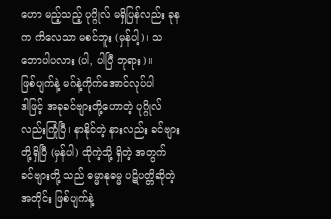ဟော မည့်သည့် ပုဂ္ဂိုလ် မရှိပြန်လည်း ခုနက ကိလေသာ မစင်ဘူး (မှန်ပါ့)၊ သဘောပါပလား (ပါ, ပါပြီ ဘုရား)။
ဖြစ်ပျက်နဲ့ မဂ်နဲ့ကိုက်အောင်လုပ်ပါ
ဒါဖြင့် အခုခင်ဗျားတို့ဟောတဲ့ ပုဂ္ဂိုလ်လည်းကြုံပြီ၊ နာနိုင်တဲ့ နားလည်း ခင်ဗျားတို့ရှိပြီ (မှန်ပါ) ထိုကဲ့သို့ ရှိတဲ့ အတွက် ခင်ဗျားတို့ သည် ဓမ္မာနုဓမ္မ ပဋိပတ္တိဆိုတဲ့အတိုင်း ဖြစ်ပျက်နဲ့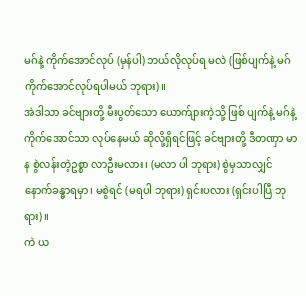မဂ်နဲ့ ကိုက်အောင်လုပ် (မှန်ပါ) ဘယ်လိုလုပ်ရ မလဲ (ဖြစ်ပျက်နဲ့ မဂ် ကိုက်အောင်လုပ်ရပါမယ် ဘုရား)။
အဲဒါသာ ခင်ဗျားတို့ မီးပွတ်သော ယောက်ျားကဲ့သို့ ဖြစ် ပျက်နဲ့ မဂ်နဲ့ကိုက်အောင်သာ လုပ်နေမယ် ဆိုလို့ရှိရင်ဖြင့် ခင်ဗျားတို့ ဒီတဏှာ မာန စွဲလန်းတဲ့ဥစ္စာ လာဦးမလား၊ (မလာ ပါ ဘုရား) စွဲမှသာလျှင် နောက်ခန္ဓာရမှာ၊ မစွဲရင် (မရပါ ဘုရား) ရှင်းပလား (ရှင်းပါပြီ ဘုရား)။
ကဲ ယ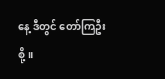နေ့ ဒီတွင် တော်ကြဦးစို့။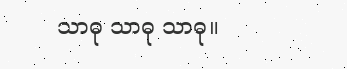သာဓု သာဓု သာဓု။